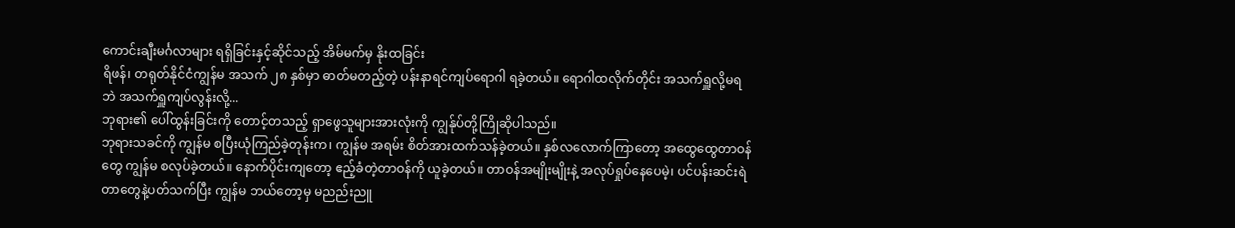ကောင်းချီးမင်္ဂလာများ ရရှိခြင်းနှင့်ဆိုင်သည့် အိမ်မက်မှ နိုးထခြင်း
ရိဖန်၊ တရုတ်နိုင်ငံကျွန်မ အသက် ၂၈ နှစ်မှာ ဓာတ်မတည့်တဲ့ ပန်းနာရင်ကျပ်ရောဂါ ရခဲ့တယ်။ ရောဂါထလိုက်တိုင်း အသက်ရှူလို့မရဘဲ အသက်ရှူကျပ်လွန်းလို့...
ဘုရား၏ ပေါ်ထွန်းခြင်းကို တောင့်တသည့် ရှာဖွေသူများအားလုံးကို ကျွန်ုပ်တို့ကြိုဆိုပါသည်။
ဘုရားသခင်ကို ကျွန်မ စပြီးယုံကြည်ခဲ့တုန်းက၊ ကျွန်မ အရမ်း စိတ်အားထက်သန်ခဲ့တယ်။ နှစ်လလောက်ကြာတော့ အထွေထွေတာဝန်တွေ ကျွန်မ စလုပ်ခဲ့တယ်။ နောက်ပိုင်းကျတော့ ဧည့်ခံတဲ့တာဝန်ကို ယူခဲ့တယ်။ တာဝန်အမျိုးမျိုးနဲ့ အလုပ်ရှုပ်နေပေမဲ့၊ ပင်ပန်းဆင်းရဲတာတွေနဲ့ပတ်သက်ပြီး ကျွန်မ ဘယ်တော့မှ မညည်းညူ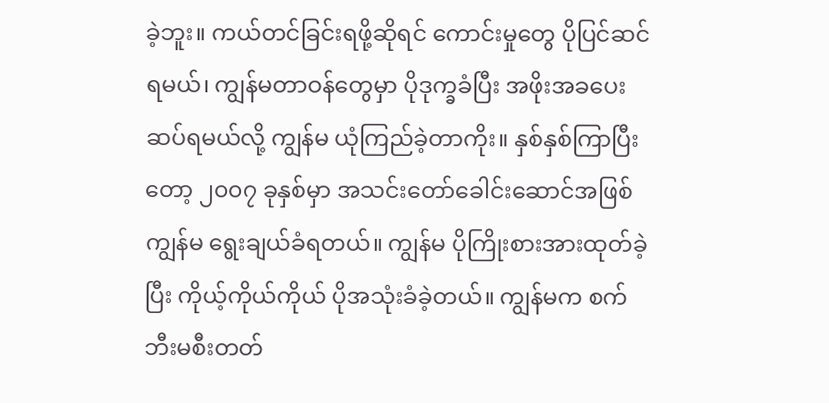ခဲ့ဘူး။ ကယ်တင်ခြင်းရဖို့ဆိုရင် ကောင်းမှုတွေ ပိုပြင်ဆင်ရမယ်၊ ကျွန်မတာဝန်တွေမှာ ပိုဒုက္ခခံပြီး အဖိုးအခပေးဆပ်ရမယ်လို့ ကျွန်မ ယုံကြည်ခဲ့တာကိုး။ နှစ်နှစ်ကြာပြီးတော့ ၂၀၀၇ ခုနှစ်မှာ အသင်းတော်ခေါင်းဆောင်အဖြစ် ကျွန်မ ရွေးချယ်ခံရတယ်။ ကျွန်မ ပိုကြိုးစားအားထုတ်ခဲ့ပြီး ကိုယ့်ကိုယ်ကိုယ် ပိုအသုံးခံခဲ့တယ်။ ကျွန်မက စက်ဘီးမစီးတတ်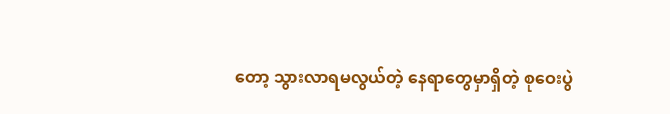တော့ သွားလာရမလွယ်တဲ့ နေရာတွေမှာရှိတဲ့ စုဝေးပွဲ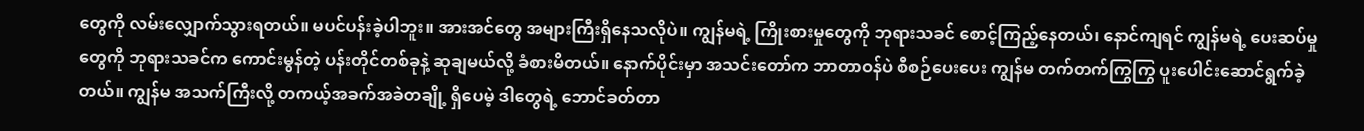တွေကို လမ်းလျှောက်သွားရတယ်။ မပင်ပန်းခဲ့ပါဘူး။ အားအင်တွေ အများကြီးရှိနေသလိုပဲ။ ကျွန်မရဲ့ ကြိုးစားမှုတွေကို ဘုရားသခင် စောင့်ကြည့်နေတယ်၊ နောင်ကျရင် ကျွန်မရဲ့ ပေးဆပ်မှုတွေကို ဘုရားသခင်က ကောင်းမွန်တဲ့ ပန်းတိုင်တစ်ခုနဲ့ ဆုချမယ်လို့ ခံစားမိတယ်။ နောက်ပိုင်းမှာ အသင်းတော်က ဘာတာဝန်ပဲ စီစဉ်ပေးပေး ကျွန်မ တက်တက်ကြွကြွ ပူးပေါင်းဆောင်ရွက်ခဲ့တယ်။ ကျွန်မ အသက်ကြီးလို့ တကယ့်အခက်အခဲတချို့ ရှိပေမဲ့ ဒါတွေရဲ့ ဘောင်ခတ်တာ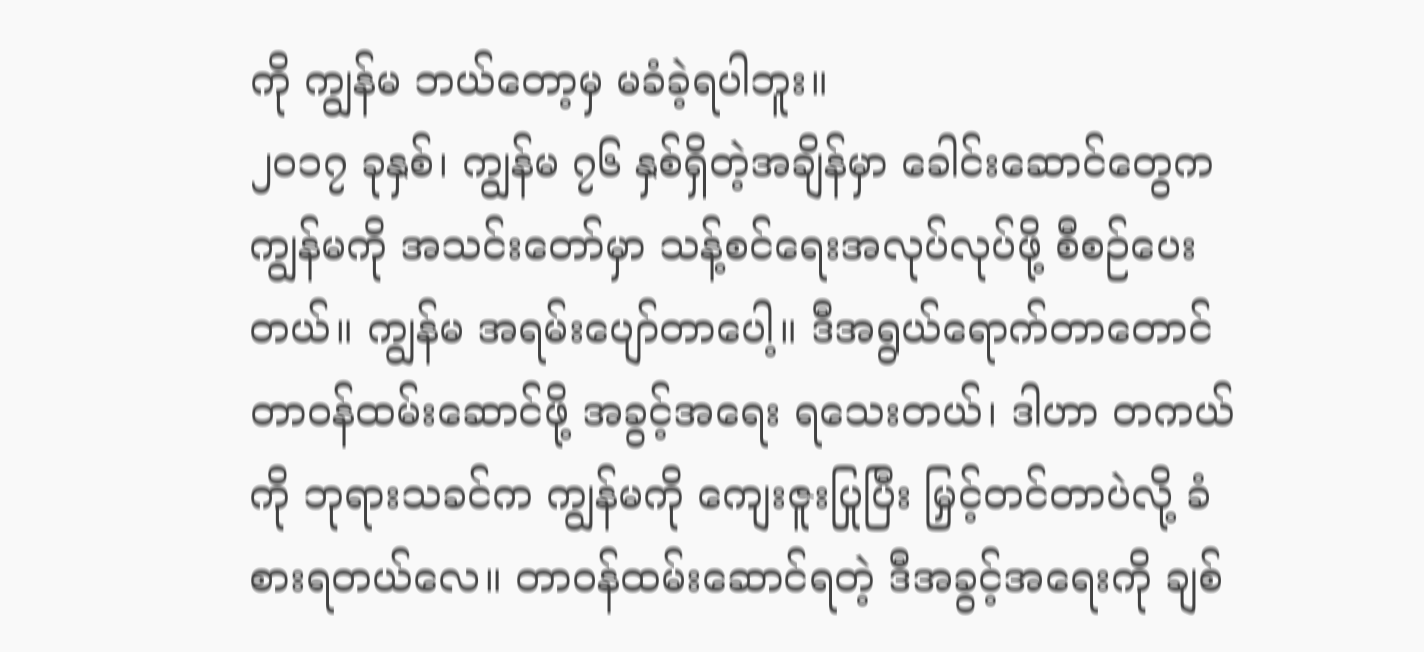ကို ကျွန်မ ဘယ်တော့မှ မခံခဲ့ရပါဘူး။
၂၀၁၇ ခုနှစ်၊ ကျွန်မ ၇၆ နှစ်ရှိတဲ့အချိန်မှာ ခေါင်းဆောင်တွေက ကျွန်မကို အသင်းတော်မှာ သန့်စင်ရေးအလုပ်လုပ်ဖို့ စီစဉ်ပေးတယ်။ ကျွန်မ အရမ်းပျော်တာပေါ့။ ဒီအရွယ်ရောက်တာတောင် တာဝန်ထမ်းဆောင်ဖို့ အခွင့်အရေး ရသေးတယ်၊ ဒါဟာ တကယ်ကို ဘုရားသခင်က ကျွန်မကို ကျေးဇူးပြုပြီး မြှင့်တင်တာပဲလို့ ခံစားရတယ်လေ။ တာဝန်ထမ်းဆောင်ရတဲ့ ဒီအခွင့်အရေးကို ချစ်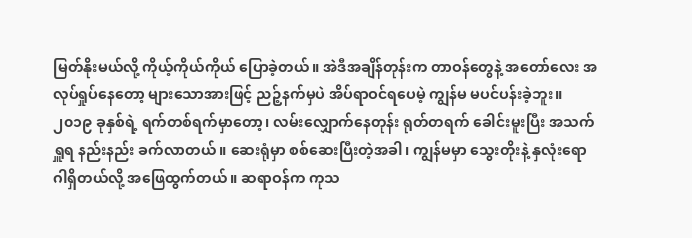မြတ်နိုးမယ်လို့ ကိုယ့်ကိုယ်ကိုယ် ပြောခဲ့တယ်။ အဲဒီအချိန်တုန်းက တာဝန်တွေနဲ့ အတော်လေး အလုပ်ရှုပ်နေတော့ များသောအားဖြင့် ညဉ့်နက်မှပဲ အိပ်ရာဝင်ရပေမဲ့ ကျွန်မ မပင်ပန်းခဲ့ဘူး။ ၂၀၁၉ ခုနှစ်ရဲ့ ရက်တစ်ရက်မှာတော့၊ လမ်းလျှောက်နေတုန်း ရုတ်တရက် ခေါင်းမူးပြီး အသက်ရှူရ နည်းနည်း ခက်လာတယ်။ ဆေးရုံမှာ စစ်ဆေးပြီးတဲ့အခါ၊ ကျွန်မမှာ သွေးတိုးနဲ့ နှလုံးရောဂါရှိတယ်လို့ အဖြေထွက်တယ်။ ဆရာဝန်က ကုသ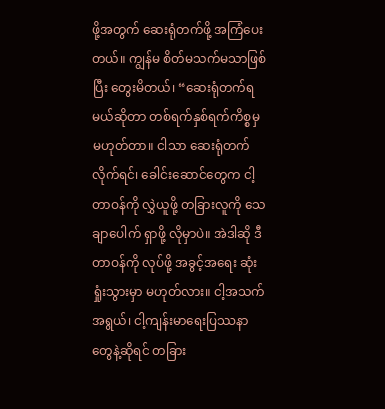ဖို့အတွက် ဆေးရုံတက်ဖို့ အကြံပေးတယ်။ ကျွန်မ စိတ်မသက်မသာဖြစ်ပြီး တွေးမိတယ်၊ “ဆေးရုံတက်ရမယ်ဆိုတာ တစ်ရက်နှစ်ရက်ကိစ္စမှ မဟုတ်တာ။ ငါသာ ဆေးရုံတက်လိုက်ရင်၊ ခေါင်းဆောင်တွေက ငါ့တာဝန်ကို လွှဲယူဖို့ တခြားလူကို သေချာပေါက် ရှာဖို့ လိုမှာပဲ။ အဲဒါဆို ဒီတာဝန်ကို လုပ်ဖို့ အခွင့်အရေး ဆုံးရှုံးသွားမှာ မဟုတ်လား။ ငါ့အသက်အရွယ်၊ ငါ့ကျန်းမာရေးပြဿနာတွေနဲ့ဆိုရင် တခြား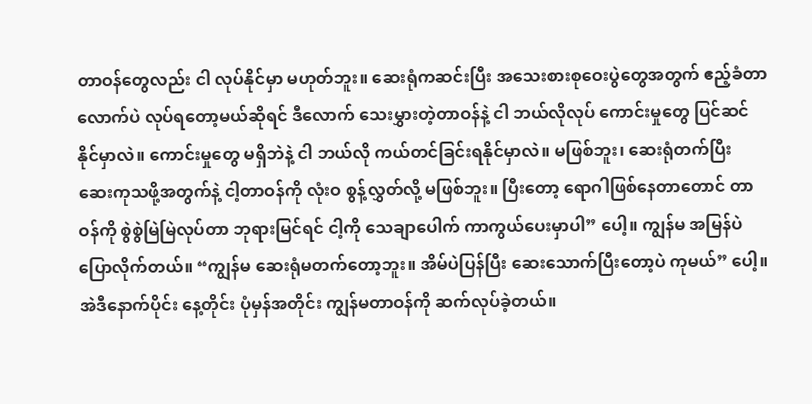တာဝန်တွေလည်း ငါ လုပ်နိုင်မှာ မဟုတ်ဘူး။ ဆေးရုံကဆင်းပြီး အသေးစားစုဝေးပွဲတွေအတွက် ဧည့်ခံတာလောက်ပဲ လုပ်ရတော့မယ်ဆိုရင် ဒီလောက် သေးမွှားတဲ့တာဝန်နဲ့ ငါ ဘယ်လိုလုပ် ကောင်းမှုတွေ ပြင်ဆင်နိုင်မှာလဲ။ ကောင်းမှုတွေ မရှိဘဲနဲ့ ငါ ဘယ်လို ကယ်တင်ခြင်းရနိုင်မှာလဲ။ မဖြစ်ဘူး၊ ဆေးရုံတက်ပြီး ဆေးကုသဖို့အတွက်နဲ့ ငါ့တာဝန်ကို လုံးဝ စွန့်လွှတ်လို့ မဖြစ်ဘူး။ ပြီးတော့ ရောဂါဖြစ်နေတာတောင် တာဝန်ကို စွဲစွဲမြဲမြဲလုပ်တာ ဘုရားမြင်ရင် ငါ့ကို သေချာပေါက် ကာကွယ်ပေးမှာပါ” ပေါ့။ ကျွန်မ အမြန်ပဲ ပြောလိုက်တယ်။ “ကျွန်မ ဆေးရုံမတက်တော့ဘူး။ အိမ်ပဲပြန်ပြီး ဆေးသောက်ပြီးတော့ပဲ ကုမယ်” ပေါ့။ အဲဒီနောက်ပိုင်း နေ့တိုင်း ပုံမှန်အတိုင်း ကျွန်မတာဝန်ကို ဆက်လုပ်ခဲ့တယ်။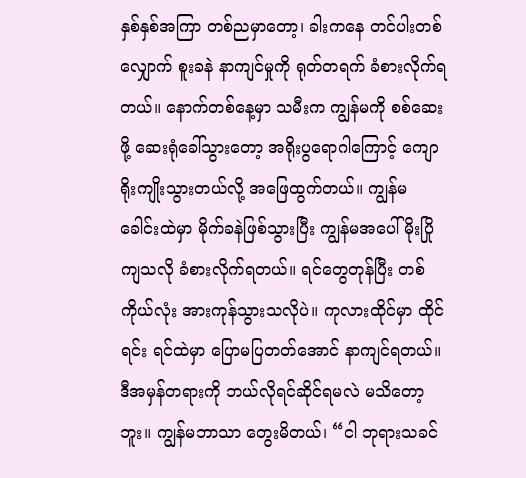နှစ်နှစ်အကြာ တစ်ညမှာတော့၊ ခါးကနေ တင်ပါးတစ်လျှောက် စူးခနဲ နာကျင်မှုကို ရုတ်တရက် ခံစားလိုက်ရတယ်။ နောက်တစ်နေ့မှာ သမီးက ကျွန်မကို စစ်ဆေးဖို့ ဆေးရုံခေါ်သွားတော့ အရိုးပွရောဂါကြောင့် ကျောရိုးကျိုးသွားတယ်လို့ အဖြေထွက်တယ်။ ကျွန်မ ခေါင်းထဲမှာ မိုက်ခနဲဖြစ်သွားပြီး ကျွန်မအပေါ် မိုးပြိုကျသလို ခံစားလိုက်ရတယ်။ ရင်တွေတုန်ပြီး တစ်ကိုယ်လုံး အားကုန်သွားသလိုပဲ။ ကုလားထိုင်မှာ ထိုင်ရင်း ရင်ထဲမှာ ပြောမပြတတ်အောင် နာကျင်ရတယ်။ ဒီအမှန်တရားကို ဘယ်လိုရင်ဆိုင်ရမလဲ မသိတော့ဘူး။ ကျွန်မဘာသာ တွေးမိတယ်၊ “ငါ ဘုရားသခင်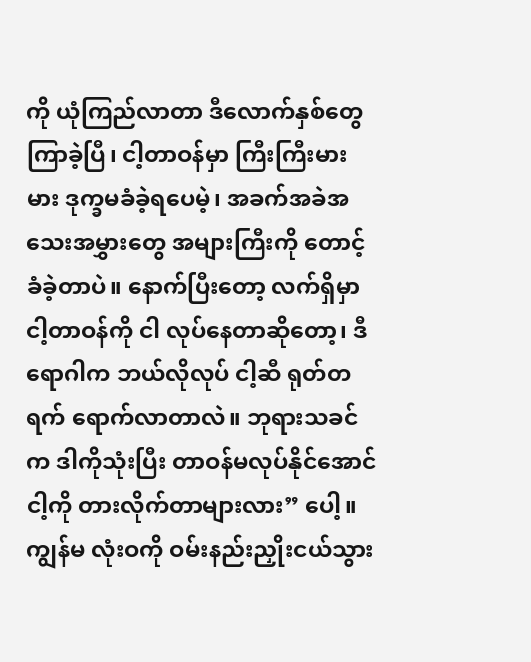ကို ယုံကြည်လာတာ ဒီလောက်နှစ်တွေ ကြာခဲ့ပြီ၊ ငါ့တာဝန်မှာ ကြီးကြီးမားမား ဒုက္ခမခံခဲ့ရပေမဲ့၊ အခက်အခဲအသေးအမွှားတွေ အများကြီးကို တောင့်ခံခဲ့တာပဲ။ နောက်ပြီးတော့ လက်ရှိမှာ ငါ့တာဝန်ကို ငါ လုပ်နေတာဆိုတော့၊ ဒီရောဂါက ဘယ်လိုလုပ် ငါ့ဆီ ရုတ်တရက် ရောက်လာတာလဲ။ ဘုရားသခင်က ဒါကိုသုံးပြီး တာဝန်မလုပ်နိုင်အောင် ငါ့ကို တားလိုက်တာများလား” ပေါ့။ ကျွန်မ လုံးဝကို ဝမ်းနည်းညှိုးငယ်သွား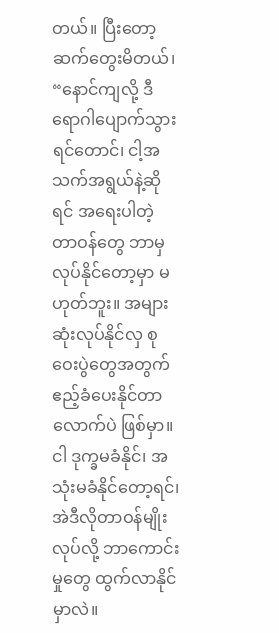တယ်။ ပြီးတော့ ဆက်တွေးမိတယ်၊ “နောင်ကျလို့ ဒီရောဂါပျောက်သွားရင်တောင်၊ ငါ့အသက်အရွယ်နဲ့ဆိုရင် အရေးပါတဲ့ တာဝန်တွေ ဘာမှ လုပ်နိုင်တော့မှာ မဟုတ်ဘူး။ အများဆုံးလုပ်နိုင်လှ စုဝေးပွဲတွေအတွက် ဧည့်ခံပေးနိုင်တာလောက်ပဲ ဖြစ်မှာ။ ငါ ဒုက္ခမခံနိုင်၊ အသုံးမခံနိုင်တော့ရင်၊ အဲဒီလိုတာဝန်မျိုးလုပ်လို့ ဘာကောင်းမှုတွေ ထွက်လာနိုင်မှာလဲ။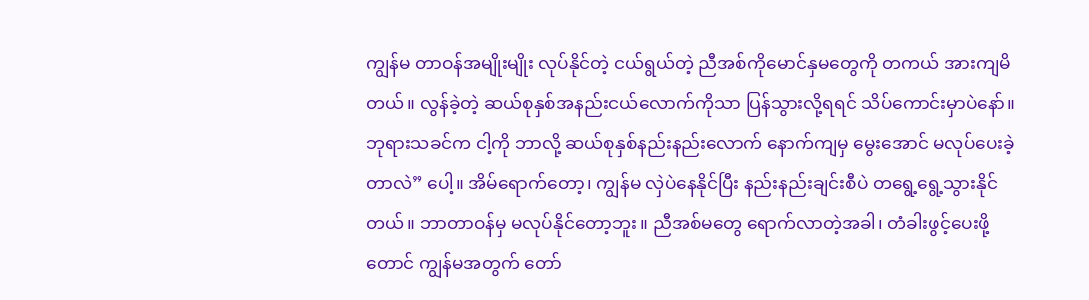ကျွန်မ တာဝန်အမျိုးမျိုး လုပ်နိုင်တဲ့ ငယ်ရွယ်တဲ့ ညီအစ်ကိုမောင်နှမတွေကို တကယ် အားကျမိတယ်။ လွန်ခဲ့တဲ့ ဆယ်စုနှစ်အနည်းငယ်လောက်ကိုသာ ပြန်သွားလို့ရရင် သိပ်ကောင်းမှာပဲနော်။ ဘုရားသခင်က ငါ့ကို ဘာလို့ ဆယ်စုနှစ်နည်းနည်းလောက် နောက်ကျမှ မွေးအောင် မလုပ်ပေးခဲ့တာလဲ” ပေါ့။ အိမ်ရောက်တော့၊ ကျွန်မ လှဲပဲနေနိုင်ပြီး နည်းနည်းချင်းစီပဲ တရွေ့ရွေ့သွားနိုင်တယ်။ ဘာတာဝန်မှ မလုပ်နိုင်တော့ဘူး။ ညီအစ်မတွေ ရောက်လာတဲ့အခါ၊ တံခါးဖွင့်ပေးဖို့တောင် ကျွန်မအတွက် တော်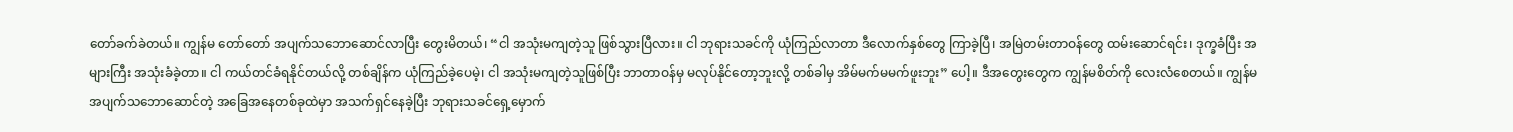တော်ခက်ခဲတယ်။ ကျွန်မ တော်တော် အပျက်သဘောဆောင်လာပြီး တွေးမိတယ်၊ “ငါ အသုံးမကျတဲ့သူ ဖြစ်သွားပြီလား။ ငါ ဘုရားသခင်ကို ယုံကြည်လာတာ ဒီလောက်နှစ်တွေ ကြာခဲ့ပြီ၊ အမြဲတမ်းတာဝန်တွေ ထမ်းဆောင်ရင်း၊ ဒုက္ခခံပြီး အများကြီး အသုံးခံခဲ့တာ။ ငါ ကယ်တင်ခံရနိုင်တယ်လို့ တစ်ချိန်က ယုံကြည်ခဲ့ပေမဲ့၊ ငါ အသုံးမကျတဲ့သူဖြစ်ပြီး ဘာတာဝန်မှ မလုပ်နိုင်တော့ဘူးလို့ တစ်ခါမှ အိမ်မက်မမက်ဖူးဘူး” ပေါ့။ ဒီအတွေးတွေက ကျွန်မစိတ်ကို လေးလံစေတယ်။ ကျွန်မ အပျက်သဘောဆောင်တဲ့ အခြေအနေတစ်ခုထဲမှာ အသက်ရှင်နေခဲ့ပြီး ဘုရားသခင်ရှေ့မှောက်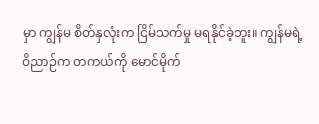မှာ ကျွန်မ စိတ်နှလုံးက ငြိမ်သက်မှု မရနိုင်ခဲ့ဘူး။ ကျွန်မရဲ့ ဝိညာဉ်က တကယ်ကို မောင်မိုက်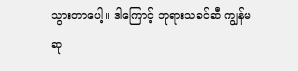သွားတာပေါ့။ ဒါကြောင့် ဘုရားသခင်ဆီ ကျွန်မ ဆု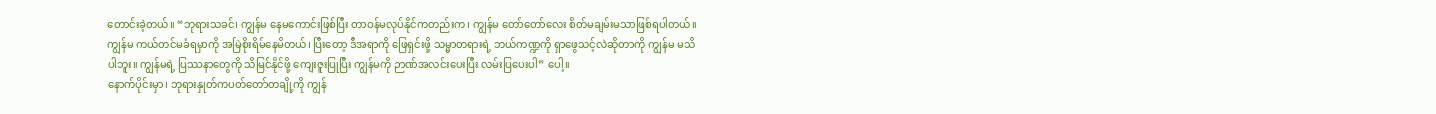တောင်းခဲ့တယ်။ “ဘုရားသခင်၊ ကျွန်မ နေမကောင်းဖြစ်ပြီး တာဝန်မလုပ်နိုင်ကတည်းက၊ ကျွန်မ တော်တော်လေး စိတ်မချမ်းမသာဖြစ်ရပါတယ်။ ကျွန်မ ကယ်တင်မခံရမှာကို အမြဲစိုးရိမ်နေမိတယ်၊ ပြီးတော့ ဒီအရာကို ဖြေရှင်းဖို့ သမ္မာတရားရဲ့ ဘယ်ကဏ္ဍကို ရှာဖွေသင့်လဲဆိုတာကို ကျွန်မ မသိပါဘူး။ ကျွန်မရဲ့ ပြဿနာတွေကို သိမြင်နိုင်ဖို့ ကျေးဇူးပြုပြီး ကျွန်မကို ဉာဏ်အလင်းပေးပြီး လမ်းပြပေးပါ” ပေါ့။
နောက်ပိုင်းမှာ၊ ဘုရားနှုတ်ကပတ်တော်တချို့ကို ကျွန်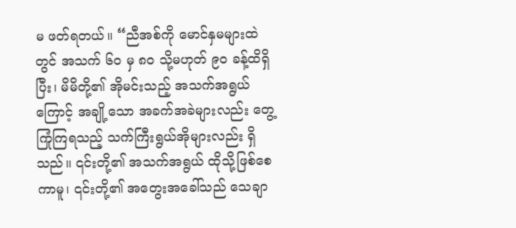မ ဖတ်ရတယ်။ “ညီအစ်ကို မောင်နှမများထဲတွင် အသက် ၆၀ မှ ၈၀ သို့မဟုတ် ၉၀ ခန့်ထိရှိပြီး၊ မိမိတို့၏ အိုမင်းသည့် အသက်အရွယ်ကြောင့် အချို့သော အခက်အခဲများလည်း တွေ့ကြုံကြရသည့် သက်ကြီးရွယ်အိုများလည်း ရှိသည်။ ၎င်းတို့၏ အသက်အရွယ် ထိုသို့ဖြစ်စေကာမူ၊ ၎င်းတို့၏ အတွေးအခေါ်သည် သေချာ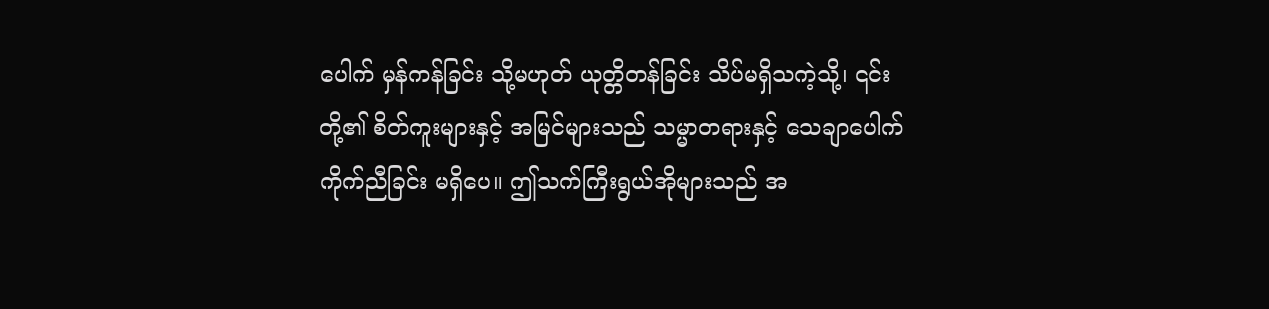ပေါက် မှန်ကန်ခြင်း သို့မဟုတ် ယုတ္တိတန်ခြင်း သိပ်မရှိသကဲ့သို့၊ ၎င်းတို့၏ စိတ်ကူးများနှင့် အမြင်များသည် သမ္မာတရားနှင့် သေချာပေါက် ကိုက်ညီခြင်း မရှိပေ။ ဤသက်ကြီးရွယ်အိုများသည် အ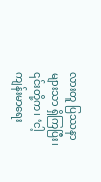လားတူ ပြဿနာများသာ ရှိကြပြီး၊ ၎င်းတို့က၊ ‘ငါ့ ကျန်းမာရေး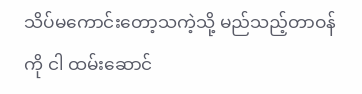သိပ်မကောင်းတော့သကဲ့သို့ မည်သည့်တာဝန်ကို ငါ ထမ်းဆောင်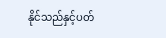နိုင်သည်နှင့်ပတ်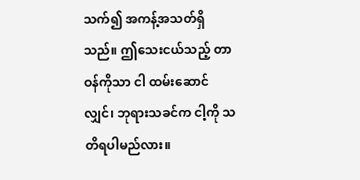သက်၍ အကန့်အသတ်ရှိသည်။ ဤသေးငယ်သည့် တာဝန်ကိုသာ ငါ ထမ်းဆောင်လျှင်၊ ဘုရားသခင်က ငါ့ကို သတိရပါမည်လား။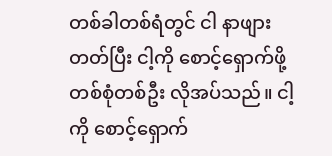တစ်ခါတစ်ရံတွင် ငါ နာဖျားတတ်ပြီး ငါ့ကို စောင့်ရှောက်ဖို့ တစ်စုံတစ်ဦး လိုအပ်သည်။ ငါ့ကို စောင့်ရှောက်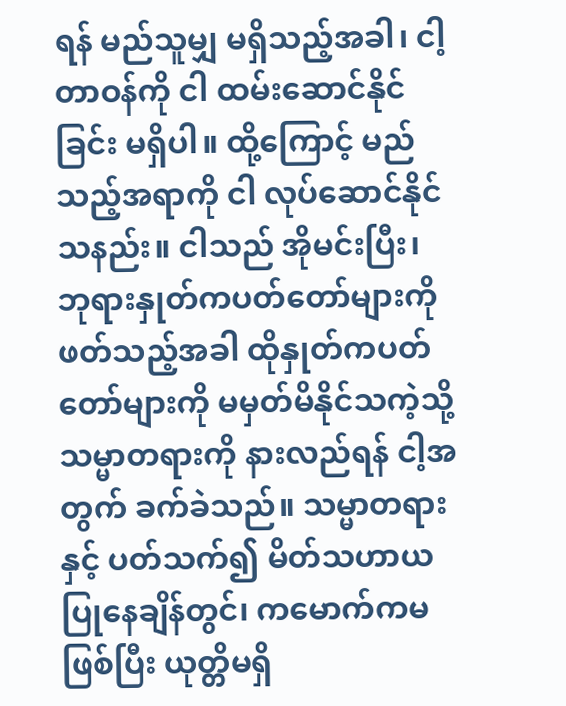ရန် မည်သူမျှ မရှိသည့်အခါ၊ ငါ့တာဝန်ကို ငါ ထမ်းဆောင်နိုင်ခြင်း မရှိပါ။ ထို့ကြောင့် မည်သည့်အရာကို ငါ လုပ်ဆောင်နိုင်သနည်း။ ငါသည် အိုမင်းပြီး၊ ဘုရားနှုတ်ကပတ်တော်များကို ဖတ်သည့်အခါ ထိုနှုတ်ကပတ်တော်များကို မမှတ်မိနိုင်သကဲ့သို့ သမ္မာတရားကို နားလည်ရန် ငါ့အတွက် ခက်ခဲသည်။ သမ္မာတရားနှင့် ပတ်သက်၍ မိတ်သဟာယပြုနေချိန်တွင်၊ ကမောက်ကမဖြစ်ပြီး ယုတ္တိမရှိ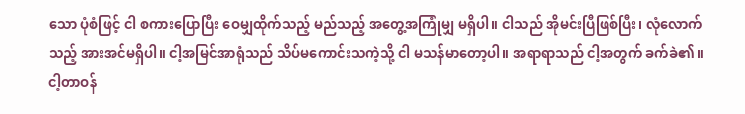သော ပုံစံဖြင့် ငါ စကားပြောပြီး ဝေမျှထိုက်သည့် မည်သည့် အတွေ့အကြုံမျှ မရှိပါ။ ငါသည် အိုမင်းပြီဖြစ်ပြီး၊ လုံလောက်သည့် အားအင်မရှိပါ။ ငါ့အမြင်အာရုံသည် သိပ်မကောင်းသကဲ့သို့ ငါ မသန်မာတော့ပါ။ အရာရာသည် ငါ့အတွက် ခက်ခဲ၏။ ငါ့တာဝန်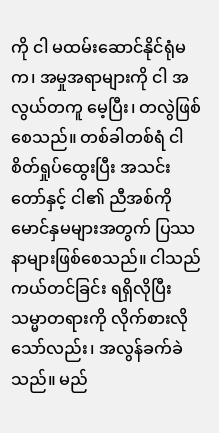ကို ငါ မထမ်းဆောင်နိုင်ရုံမက၊ အမှုအရာများကို ငါ အလွယ်တကူ မေ့ပြီး၊ တလွဲဖြစ်စေသည်။ တစ်ခါတစ်ရံ ငါ စိတ်ရှုပ်ထွေးပြီး အသင်းတော်နှင့် ငါ၏ ညီအစ်ကို မောင်နှမများအတွက် ပြဿနာများဖြစ်စေသည်။ ငါသည် ကယ်တင်ခြင်း ရရှိလိုပြီး သမ္မာတရားကို လိုက်စားလိုသော်လည်း၊ အလွန်ခက်ခဲသည်။ မည်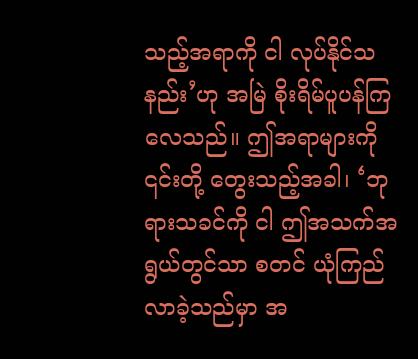သည့်အရာကို ငါ လုပ်နိုင်သနည်း’ဟု အမြဲ စိုးရိမ်ပူပန်ကြလေသည်။ ဤအရာများကို ၎င်းတို့ တွေးသည့်အခါ၊ ‘ဘုရားသခင်ကို ငါ ဤအသက်အရွယ်တွင်သာ စတင် ယုံကြည်လာခဲ့သည်မှာ အ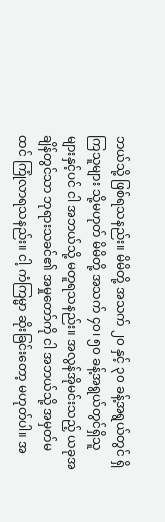ဘယ်သို့ ဖြစ်ရသနည်း။ မိမိတို့ အသက် ၂၀ နှင့် ၃၀ ခန့်အရွယ်တွင် ရှိကြသူများ သို့မဟုတ် မိမိတို့ အသက် ၄၀၊ ၅၀ ခန့်အရွယ်တွင်ရှိသူများနှင့်ပင် ငါ အဘယ်သို့ မတူရသနည်း။ အလွန်အိုမင်းသည့် ယခုအချိန်တွင်သာ ဘုရားသခင်၏ အမှုတော်ကို ငါ အဘယ်သို့ အမှတ်မထင် ကြုံလာရသနည်း။ ငါ့ ကံကြမ္မာ ဆိုးခြင်းတော့ မဟုတ်ပါ။ အ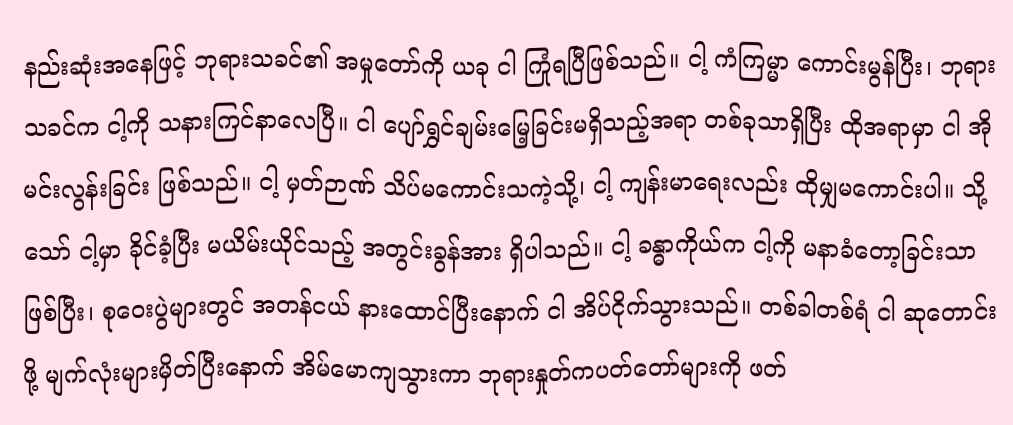နည်းဆုံးအနေဖြင့် ဘုရားသခင်၏ အမှုတော်ကို ယခု ငါ ကြုံရပြီဖြစ်သည်။ ငါ့ ကံကြမ္မာ ကောင်းမွန်ပြီး၊ ဘုရားသခင်က ငါ့ကို သနားကြင်နာလေပြီ။ ငါ ပျော်ရွှင်ချမ်းမြေ့ခြင်းမရှိသည့်အရာ တစ်ခုသာရှိပြီး ထိုအရာမှာ ငါ အိုမင်းလွန်းခြင်း ဖြစ်သည်။ ငါ့ မှတ်ဉာဏ် သိပ်မကောင်းသကဲ့သို့၊ ငါ့ ကျန်းမာရေးလည်း ထိုမျှမကောင်းပါ။ သို့သော် ငါ့မှာ ခိုင်ခံ့ပြီး မယိမ်းယိုင်သည့် အတွင်းခွန်အား ရှိပါသည်။ ငါ့ ခန္ဓာကိုယ်က ငါ့ကို မနာခံတော့ခြင်းသာဖြစ်ပြီး၊ စုဝေးပွဲများတွင် အတန်ငယ် နားထောင်ပြီးနောက် ငါ အိပ်ငိုက်သွားသည်။ တစ်ခါတစ်ရံ ငါ ဆုတောင်းဖို့ မျက်လုံးများမှိတ်ပြီးနောက် အိမ်မောကျသွားကာ ဘုရားနှုတ်ကပတ်တော်များကို ဖတ်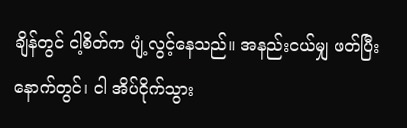ချိန်တွင် ငါ့စိတ်က ပျံ့လွင့်နေသည်။ အနည်းငယ်မျှ ဖတ်ပြီးနောက်တွင်၊ ငါ အိပ်ငိုက်သွား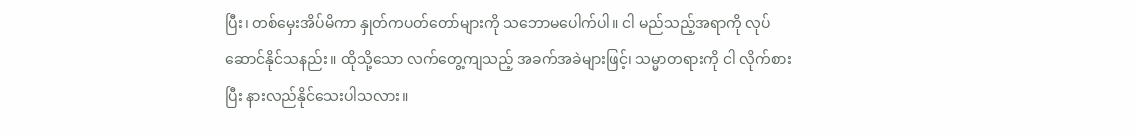ပြီး၊ တစ်မှေးအိပ်မိကာ နှုတ်ကပတ်တော်များကို သဘောမပေါက်ပါ။ ငါ မည်သည့်အရာကို လုပ်ဆောင်နိုင်သနည်း။ ထိုသို့သော လက်တွေ့ကျသည့် အခက်အခဲများဖြင့်၊ သမ္မာတရားကို ငါ လိုက်စားပြီး နားလည်နိုင်သေးပါသလား။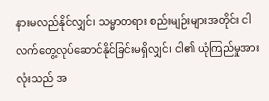နားမလည်နိုင်လျှင်၊ သမ္မာတရား စည်းမျဉ်းများအတိုင်း ငါ လက်တွေ့လုပ်ဆောင်နိုင်ခြင်းမရှိလျှင်၊ ငါ၏ ယုံကြည်မှုအားလုံးသည် အ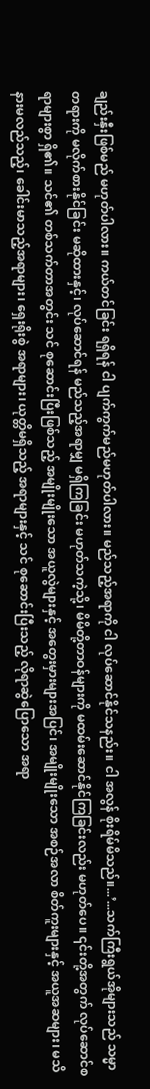ချည်းနှီးဖြစ်မည် မဟုတ်ပါလား။ ကယ်တင်ခြင်း ရရှိရန် ငါ ပျက်ကွက်မည်မဟုတ်ပါလား။ မည်သည့်အရာကို ငါ လုပ်ဆောင်နိုင်သနည်း။ ငါ အလွန် စိုးရိမ်မိသည်။...’...သက်ကြီးရွယ်အိုများသည် သမ္မာတရားကို မလိုက်စားနိုင်ခြင်း မဆိုထားနှင့်၊ လုပ်ဆောင်ရန် မည်သည့်အရာမျှ မရှိကြခြင်း မဟုတ်သကဲ့သို့၊ မိမိတို့တာဝန်များကို မထမ်းဆောင်နိုင်ကြခြင်းလည်း မဟုတ်ပေ။ ၎င်းတို့အတွက် လုပ်ဆောင်စရာများစွာ ရှိ၏။ သင်၏ တစ်သက်တာအတွင်း သင် စုဆောင်းပြီးဖြစ်သည့် အမျိုးမျိုးသော အယူလွဲများနှင့် အတွေးမှားများအပြင်၊ အမျိုးမျိုးသော အစဉ်အလာ စိတ်ကူးများနှင့် အယူအဆများ၊ မသိနားမလည်သည့်၊ ခေါင်းမာသည့်အရာများ၊ ရှေးရိုးစွဲ အရာများ၊ ယုတ္တိမရှိသည့် အရာများနှင့် သင် စုဆောင်းပြီးသည့် လိုရာဆွဲပြောသော အရာ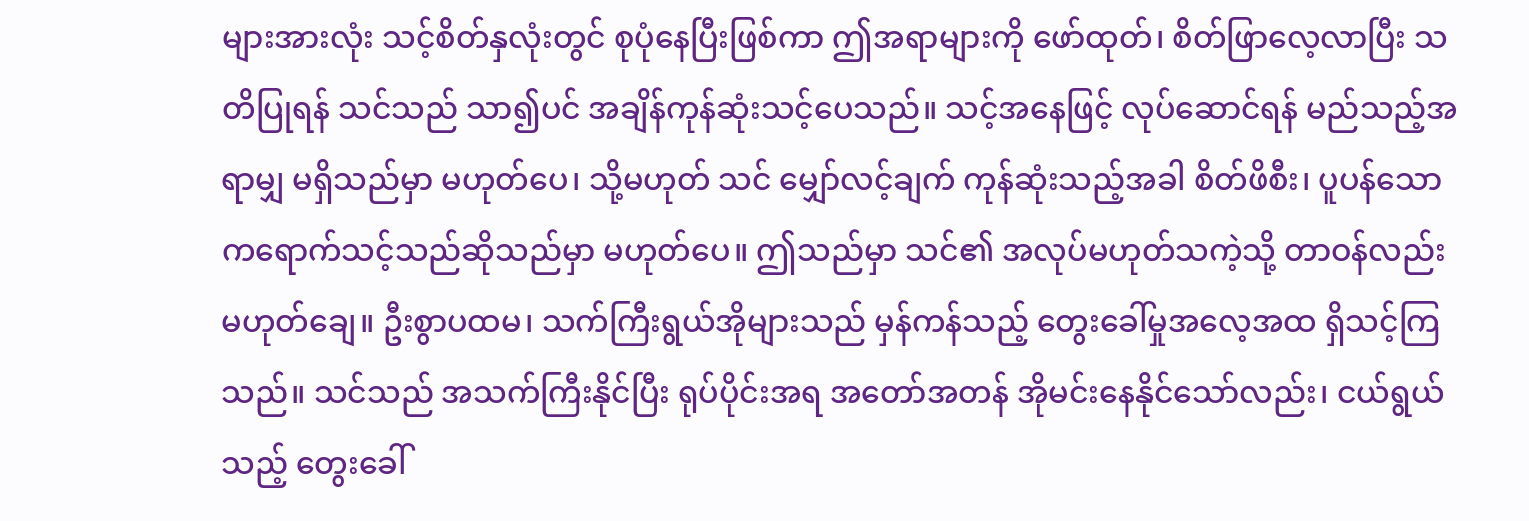များအားလုံး သင့်စိတ်နှလုံးတွင် စုပုံနေပြီးဖြစ်ကာ ဤအရာများကို ဖော်ထုတ်၊ စိတ်ဖြာလေ့လာပြီး သတိပြုရန် သင်သည် သာ၍ပင် အချိန်ကုန်ဆုံးသင့်ပေသည်။ သင့်အနေဖြင့် လုပ်ဆောင်ရန် မည်သည့်အရာမျှ မရှိသည်မှာ မဟုတ်ပေ၊ သို့မဟုတ် သင် မျှော်လင့်ချက် ကုန်ဆုံးသည့်အခါ စိတ်ဖိစီး၊ ပူပန်သောကရောက်သင့်သည်ဆိုသည်မှာ မဟုတ်ပေ။ ဤသည်မှာ သင်၏ အလုပ်မဟုတ်သကဲ့သို့ တာဝန်လည်း မဟုတ်ချေ။ ဦးစွာပထမ၊ သက်ကြီးရွယ်အိုများသည် မှန်ကန်သည့် တွေးခေါ်မှုအလေ့အထ ရှိသင့်ကြသည်။ သင်သည် အသက်ကြီးနိုင်ပြီး ရုပ်ပိုင်းအရ အတော်အတန် အိုမင်းနေနိုင်သော်လည်း၊ ငယ်ရွယ်သည့် တွေးခေါ်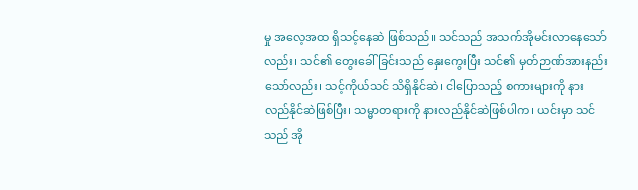မှု အလေ့အထ ရှိသင့်နေဆဲ ဖြစ်သည်။ သင်သည် အသက်အိုမင်းလာနေသော်လည်း၊ သင်၏ တွေးခေါ်ခြင်းသည် နှေးကွေးပြီး သင်၏ မှတ်ဉာဏ်အားနည်းသော်လည်း၊ သင့်ကိုယ်သင် သိရှိနိုင်ဆဲ၊ ငါပြောသည့် စကားများကို နားလည်နိုင်ဆဲဖြစ်ပြီး၊ သမ္မာတရားကို နားလည်နိုင်ဆဲဖြစ်ပါက၊ ယင်းမှာ သင်သည် အို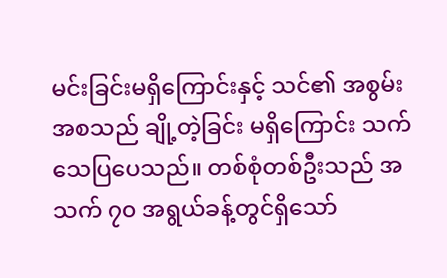မင်းခြင်းမရှိကြောင်းနှင့် သင်၏ အစွမ်းအစသည် ချို့တဲ့ခြင်း မရှိကြောင်း သက်သေပြပေသည်။ တစ်စုံတစ်ဦးသည် အသက် ၇၀ အရွယ်ခန့်တွင်ရှိသော်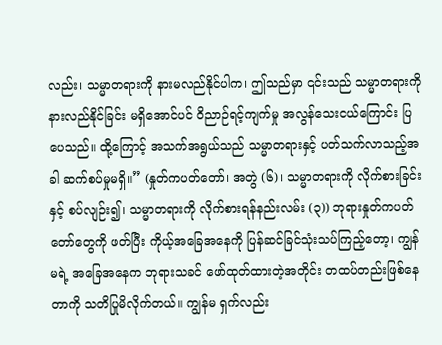လည်း၊ သမ္မာတရားကို နားမလည်နိုင်ပါက၊ ဤသည်မှာ ၎င်းသည် သမ္မာတရားကို နားလည်နိုင်ခြင်း မရှိအောင်ပင် ဝိညာဉ်ရင့်ကျက်မှု အလွန်သေးငယ်ကြောင်း ပြပေသည်။ ထို့ကြောင့် အသက်အရွယ်သည် သမ္မာတရားနှင့် ပတ်သက်လာသည့်အခါ ဆက်စပ်မှုမရှိ။” (နှုတ်ကပတ်တော်၊ အတွဲ (၆)၊ သမ္မာတရားကို လိုက်စားခြင်းနှင့် စပ်လျဉ်း၍၊ သမ္မာတရားကို လိုက်စားရန်နည်းလမ်း (၃)) ဘုရားနှုတ်ကပတ်တော်တွေကို ဖတ်ပြီး ကိုယ့်အခြေအနေကို ပြန်ဆင်ခြင်သုံးသပ်ကြည့်တော့၊ ကျွန်မရဲ့ အခြေအနေက ဘုရားသခင် ဖော်ထုတ်ထားတဲ့အတိုင်း တထပ်တည်းဖြစ်နေတာကို သတိပြုမိလိုက်တယ်။ ကျွန်မ ရှက်လည်း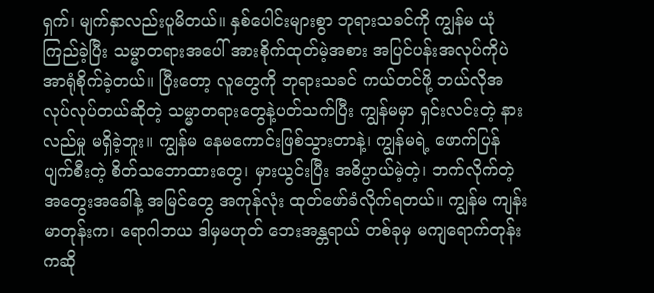ရှက်၊ မျက်နှာလည်းပူမိတယ်။ နှစ်ပေါင်းများစွာ ဘုရားသခင်ကို ကျွန်မ ယုံကြည်ခဲ့ပြီး သမ္မာတရားအပေါ် အားစိုက်ထုတ်မဲ့အစား အပြင်ပန်းအလုပ်ကိုပဲ အာရုံစိုက်ခဲ့တယ်။ ပြီးတော့ လူတွေကို ဘုရားသခင် ကယ်တင်ဖို့ ဘယ်လိုအလုပ်လုပ်တယ်ဆိုတဲ့ သမ္မာတရားတွေနဲ့ပတ်သက်ပြီး ကျွန်မမှာ ရှင်းလင်းတဲ့ နားလည်မှု မရှိခဲ့ဘူး။ ကျွန်မ နေမကောင်းဖြစ်သွားတာနဲ့၊ ကျွန်မရဲ့ ဖောက်ပြန်ပျက်စီးတဲ့ စိတ်သဘောထားတွေ၊ မှားယွင်းပြီး အဓိပ္ပာယ်မဲ့တဲ့၊ ဘက်လိုက်တဲ့ အတွေးအခေါ်နဲ့ အမြင်တွေ အကုန်လုံး ထုတ်ဖော်ခံလိုက်ရတယ်။ ကျွန်မ ကျန်းမာတုန်းက၊ ရောဂါဘယ ဒါမှမဟုတ် ဘေးအန္တရာယ် တစ်ခုမှ မကျရောက်တုန်းကဆို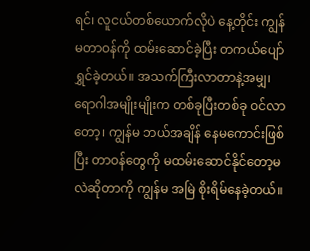ရင်၊ လူငယ်တစ်ယောက်လိုပဲ နေ့တိုင်း ကျွန်မတာဝန်ကို ထမ်းဆောင်ခဲ့ပြီး တကယ်ပျော်ရွှင်ခဲ့တယ်။ အသက်ကြီးလာတာနဲ့အမျှ၊ ရောဂါအမျိုးမျိုးက တစ်ခုပြီးတစ်ခု ဝင်လာတော့၊ ကျွန်မ ဘယ်အချိန် နေမကောင်းဖြစ်ပြီး တာဝန်တွေကို မထမ်းဆောင်နိုင်တော့မလဲဆိုတာကို ကျွန်မ အမြဲ စိုးရိမ်နေခဲ့တယ်။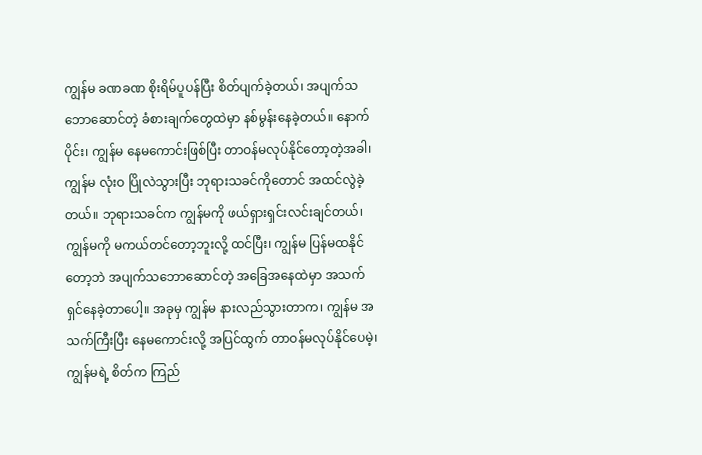ကျွန်မ ခဏခဏ စိုးရိမ်ပူပန်ပြီး စိတ်ပျက်ခဲ့တယ်၊ အပျက်သဘောဆောင်တဲ့ ခံစားချက်တွေထဲမှာ နစ်မွန်းနေခဲ့တယ်။ နောက်ပိုင်း၊ ကျွန်မ နေမကောင်းဖြစ်ပြီး တာဝန်မလုပ်နိုင်တော့တဲ့အခါ၊ ကျွန်မ လုံးဝ ပြိုလဲသွားပြီး ဘုရားသခင်ကိုတောင် အထင်လွဲခဲ့တယ်။ ဘုရားသခင်က ကျွန်မကို ဖယ်ရှားရှင်းလင်းချင်တယ်၊ ကျွန်မကို မကယ်တင်တော့ဘူးလို့ ထင်ပြီး၊ ကျွန်မ ပြန်မထနိုင်တော့ဘဲ အပျက်သဘောဆောင်တဲ့ အခြေအနေထဲမှာ အသက်ရှင်နေခဲ့တာပေါ့။ အခုမှ ကျွန်မ နားလည်သွားတာက၊ ကျွန်မ အသက်ကြီးပြီး နေမကောင်းလို့ အပြင်ထွက် တာဝန်မလုပ်နိုင်ပေမဲ့၊ ကျွန်မရဲ့ စိတ်က ကြည်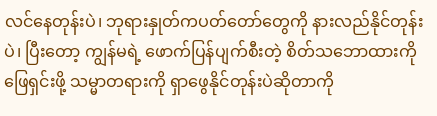လင်နေတုန်းပဲ၊ ဘုရားနှုတ်ကပတ်တော်တွေကို နားလည်နိုင်တုန်းပဲ၊ ပြီးတော့ ကျွန်မရဲ့ ဖောက်ပြန်ပျက်စီးတဲ့ စိတ်သဘောထားကို ဖြေရှင်းဖို့ သမ္မာတရားကို ရှာဖွေနိုင်တုန်းပဲဆိုတာကို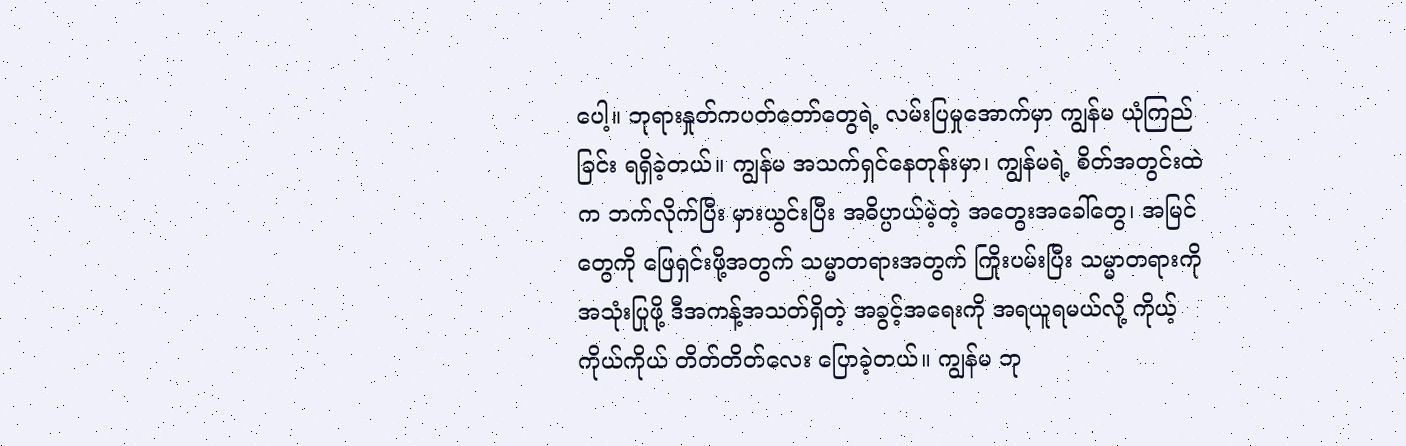ပေါ့။ ဘုရားနှုတ်ကပတ်တော်တွေရဲ့ လမ်းပြမှုအောက်မှာ ကျွန်မ ယုံကြည်ခြင်း ရရှိခဲ့တယ်။ ကျွန်မ အသက်ရှင်နေတုန်းမှာ၊ ကျွန်မရဲ့ စိတ်အတွင်းထဲက ဘက်လိုက်ပြီး မှားယွင်းပြီး အဓိပ္ပာယ်မဲ့တဲ့ အတွေးအခေါ်တွေ၊ အမြင်တွေကို ဖြေရှင်းဖို့အတွက် သမ္မာတရားအတွက် ကြိုးပမ်းပြီး သမ္မာတရားကို အသုံးပြုဖို့ ဒီအကန့်အသတ်ရှိတဲ့ အခွင့်အရေးကို အရယူရမယ်လို့ ကိုယ့်ကိုယ်ကိုယ် တိတ်တိတ်လေး ပြောခဲ့တယ်။ ကျွန်မ ဘု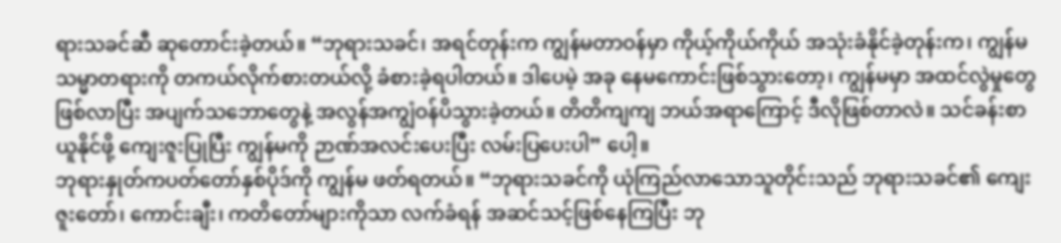ရားသခင်ဆီ ဆုတောင်းခဲ့တယ်။ “ဘုရားသခင်၊ အရင်တုန်းက ကျွန်မတာဝန်မှာ ကိုယ့်ကိုယ်ကိုယ် အသုံးခံနိုင်ခဲ့တုန်းက၊ ကျွန်မ သမ္မာတရားကို တကယ်လိုက်စားတယ်လို့ ခံစားခဲ့ရပါတယ်။ ဒါပေမဲ့ အခု နေမကောင်းဖြစ်သွားတော့၊ ကျွန်မမှာ အထင်လွဲမှုတွေ ဖြစ်လာပြီး အပျက်သဘောတွေနဲ့ အလွန်အကျွံဝန်ပိသွားခဲ့တယ်။ တိတိကျကျ ဘယ်အရာကြောင့် ဒီလိုဖြစ်တာလဲ။ သင်ခန်းစာယူနိုင်ဖို့ ကျေးဇူးပြုပြီး ကျွန်မကို ဉာဏ်အလင်းပေးပြီး လမ်းပြပေးပါ” ပေါ့။
ဘုရားနှုတ်ကပတ်တော်နှစ်ပိုဒ်ကို ကျွန်မ ဖတ်ရတယ်။ “ဘုရားသခင်ကို ယုံကြည်လာသောသူတိုင်းသည် ဘုရားသခင်၏ ကျေးဇူးတော်၊ ကောင်းချီး၊ ကတိတော်များကိုသာ လက်ခံရန် အဆင်သင့်ဖြစ်နေကြပြီး ဘု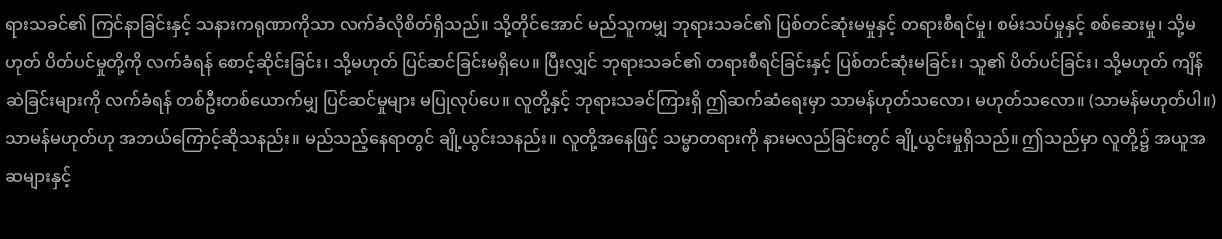ရားသခင်၏ ကြင်နာခြင်းနှင့် သနားကရုဏာကိုသာ လက်ခံလိုစိတ်ရှိသည်။ သို့တိုင်အောင် မည်သူကမျှ ဘုရားသခင်၏ ပြစ်တင်ဆုံးမမှုနှင့် တရားစီရင်မှု၊ စမ်းသပ်မှုနှင့် စစ်ဆေးမှု၊ သို့မဟုတ် ပိတ်ပင်မှုတို့ကို လက်ခံရန် စောင့်ဆိုင်းခြင်း၊ သို့မဟုတ် ပြင်ဆင်ခြင်းမရှိပေ။ ပြီးလျှင် ဘုရားသခင်၏ တရားစီရင်ခြင်းနှင့် ပြစ်တင်ဆုံးမခြင်း၊ သူ၏ ပိတ်ပင်ခြင်း၊ သို့မဟုတ် ကျိန်ဆဲခြင်းများကို လက်ခံရန် တစ်ဦးတစ်ယောက်မျှ ပြင်ဆင်မှုများ မပြုလုပ်ပေ။ လူတို့နှင့် ဘုရားသခင်ကြားရှိ ဤဆက်ဆံရေးမှာ သာမန်ဟုတ်သလော၊ မဟုတ်သလော။ (သာမန်မဟုတ်ပါ။) သာမန်မဟုတ်ဟု အဘယ်ကြောင့်ဆိုသနည်း။ မည်သည့်နေရာတွင် ချို့ယွင်းသနည်း။ လူတို့အနေဖြင့် သမ္မာတရားကို နားမလည်ခြင်းတွင် ချို့ယွင်းမှုရှိသည်။ ဤသည်မှာ လူတို့၌ အယူအဆများနှင့်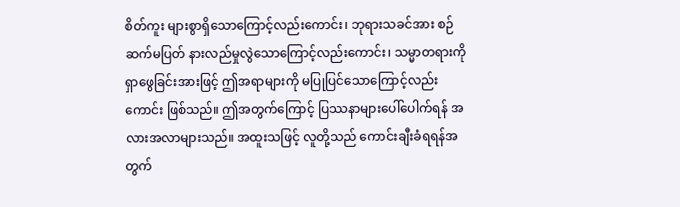စိတ်ကူး များစွာရှိသောကြောင့်လည်းကောင်း၊ ဘုရားသခင်အား စဉ်ဆက်မပြတ် နားလည်မှုလွဲသောကြောင့်လည်းကောင်း၊ သမ္မာတရားကို ရှာဖွေခြင်းအားဖြင့် ဤအရာများကို မပြုပြင်သောကြောင့်လည်းကောင်း ဖြစ်သည်။ ဤအတွက်ကြောင့် ပြဿနာများပေါ်ပေါက်ရန် အလားအလာများသည်။ အထူးသဖြင့် လူတို့သည် ကောင်းချီးခံရရန်အတွက်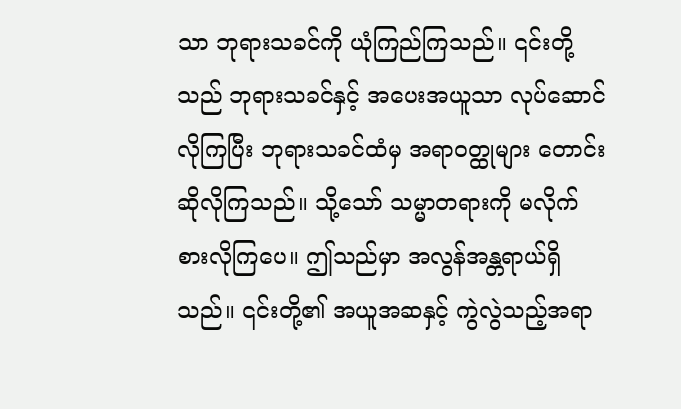သာ ဘုရားသခင်ကို ယုံကြည်ကြသည်။ ၎င်းတို့သည် ဘုရားသခင်နှင့် အပေးအယူသာ လုပ်ဆောင်လိုကြပြီး ဘုရားသခင်ထံမှ အရာဝတ္ထုများ တောင်းဆိုလိုကြသည်။ သို့သော် သမ္မာတရားကို မလိုက်စားလိုကြပေ။ ဤသည်မှာ အလွန်အန္တရာယ်ရှိသည်။ ၎င်းတို့၏ အယူအဆနှင့် ကွဲလွဲသည့်အရာ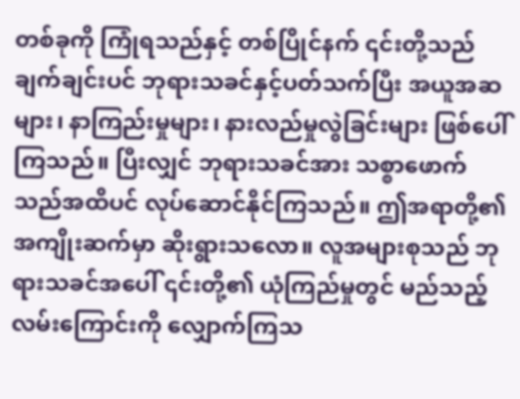တစ်ခုကို ကြုံရသည်နှင့် တစ်ပြိုင်နက် ၎င်းတို့သည် ချက်ချင်းပင် ဘုရားသခင်နှင့်ပတ်သက်ပြီး အယူအဆများ၊ နာကြည်းမှုများ၊ နားလည်မှုလွဲခြင်းများ ဖြစ်ပေါ်ကြသည်။ ပြီးလျှင် ဘုရားသခင်အား သစ္စာဖောက်သည်အထိပင် လုပ်ဆောင်နိုင်ကြသည်။ ဤအရာတို့၏ အကျိုးဆက်မှာ ဆိုးရွားသလော။ လူအများစုသည် ဘုရားသခင်အပေါ် ၎င်းတို့၏ ယုံကြည်မှုတွင် မည်သည့်လမ်းကြောင်းကို လျှောက်ကြသ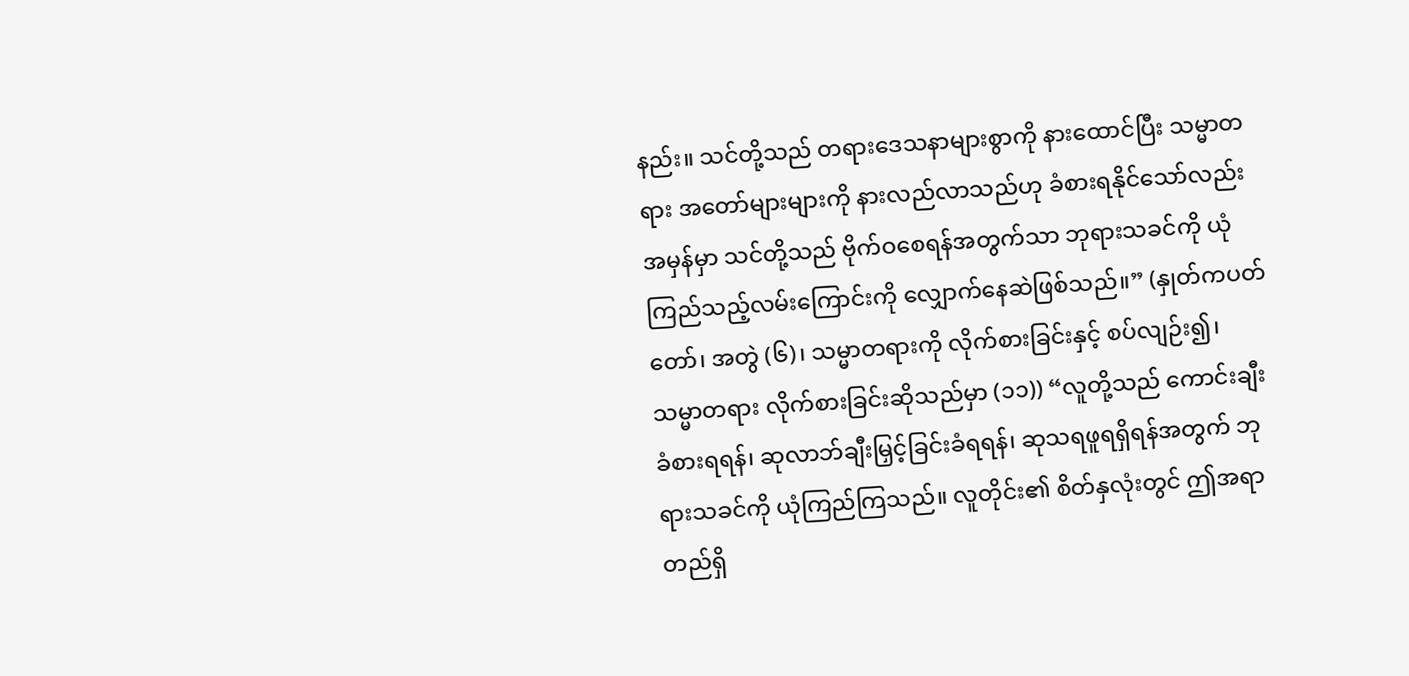နည်း။ သင်တို့သည် တရားဒေသနာများစွာကို နားထောင်ပြီး သမ္မာတရား အတော်များများကို နားလည်လာသည်ဟု ခံစားရနိုင်သော်လည်း အမှန်မှာ သင်တို့သည် ဗိုက်ဝစေရန်အတွက်သာ ဘုရားသခင်ကို ယုံကြည်သည့်လမ်းကြောင်းကို လျှောက်နေဆဲဖြစ်သည်။” (နှုတ်ကပတ်တော်၊ အတွဲ (၆)၊ သမ္မာတရားကို လိုက်စားခြင်းနှင့် စပ်လျဉ်း၍၊ သမ္မာတရား လိုက်စားခြင်းဆိုသည်မှာ (၁၁)) “လူတို့သည် ကောင်းချီးခံစားရရန်၊ ဆုလာဘ်ချီးမြှင့်ခြင်းခံရရန်၊ ဆုသရဖူရရှိရန်အတွက် ဘုရားသခင်ကို ယုံကြည်ကြသည်။ လူတိုင်း၏ စိတ်နှလုံးတွင် ဤအရာ တည်ရှိ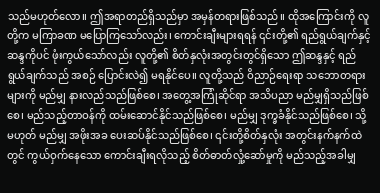သည်မဟုတ်လော။ ဤအရာတည်ရှိသည်မှာ အမှန်တရားဖြစ်သည်။ ထိုအကြောင်းကို လူတို့က မကြာခဏ မပြောကြသော်လည်း၊ ကောင်းချီးများရရန် ၎င်းတို့၏ ရည်ရွယ်ချက်နှင့် ဆန္ဒကိုပင် ဖုံးကွယ်သော်လည်း လူတို့၏ စိတ်နှလုံးအတွင်းတွင်ရှိသော ဤဆန္ဒနှင့် ရည်ရွယ်ချက်သည် အစဉ် ပြောင်းလဲ၍ မရနိုင်ပေ။ လူတို့သည် ဝိညာဉ်ရေးရာ သဘောတရားများကို မည်မျှ နားလည်သည်ဖြစ်စေ၊ အတွေ့အကြုံဆိုင်ရာ အသိပညာ မည်မျှရှိသည်ဖြစ်စေ၊ မည်သည့်တာဝန်ကို ထမ်းဆောင်နိုင်သည်ဖြစ်စေ၊ မည်မျှ ဒုက္ခခံနိုင်သည်ဖြစ်စေ၊ သို့မဟုတ် မည်မျှ အဖိုးအခ ပေးဆပ်နိုင်သည်ဖြစ်စေ၊ ၎င်းတို့စိတ်နှလုံး အတွင်းနက်နက်ထဲတွင် ကွယ်ဝှက်နေသော ကောင်းချီးရလိုသည့် စိတ်ဓာတ်လှုံ့ဆော်မှုကို မည်သည့်အခါမျှ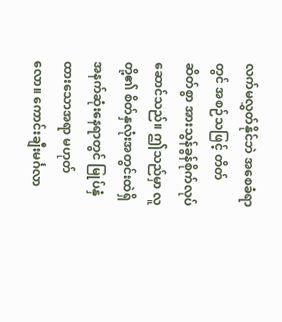လက်မလွှတ်နိုင်ဘဲ အစေခံရာတွင် အစဉ်သဖြင့် တိတ်ဆိတ်စွာ အားသွန်ခွန်စိုက်လုပ်ဆောင်သည်။ ဤသည်မှာ လူတို့၏ စိတ်နှလုံးအတွင်းထဲရှိ အနက်ဆုံးနေရာတွင် မြုပ်နှံထားသောအရာ မဟုတ်လော။ ကောင်းချီးမင်္ဂလာ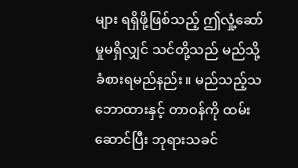များ ရရှိဖို့ဖြစ်သည့် ဤလှုံ့ဆော်မှုမရှိလျှင် သင်တို့သည် မည်သို့ခံစားရမည်နည်း။ မည်သည့်သဘောထားနှင့် တာဝန်ကို ထမ်းဆောင်ပြီး ဘုရားသခင်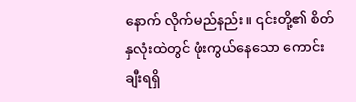နောက် လိုက်မည်နည်း။ ၎င်းတို့၏ စိတ်နှလုံးထဲတွင် ဖုံးကွယ်နေသော ကောင်းချီးရရှိ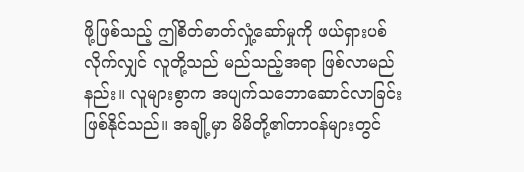ဖို့ဖြစ်သည့် ဤစိတ်ဓာတ်လှုံ့ဆော်မှုကို ဖယ်ရှားပစ်လိုက်လျှင် လူတို့သည် မည်သည့်အရာ ဖြစ်လာမည်နည်း။ လူများစွာက အပျက်သဘောဆောင်လာခြင်း ဖြစ်နိုင်သည်။ အချို့မှာ မိမိတို့၏တာဝန်များတွင်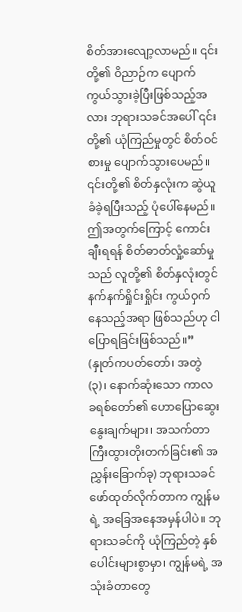စိတ်အားလျော့လာမည်။ ၎င်းတို့၏ ဝိညာဉ်က ပျောက်ကွယ်သွားခဲ့ပြီးဖြစ်သည့်အလား ဘုရားသခင်အပေါ် ၎င်းတို့၏ ယုံကြည်မှုတွင် စိတ်ဝင်စားမှု ပျောက်သွားပေမည်။ ၎င်းတို့၏ စိတ်နှလုံးက ဆွဲယူခံခဲ့ရပြီးသည့် ပုံပေါ်နေမည်။ ဤအတွက်ကြောင့် ကောင်းချီးရရန် စိတ်ဓာတ်လှုံ့ဆော်မှုသည် လူတို့၏ စိတ်နှလုံးတွင် နက်နက်ရှိုင်းရှိုင်း ကွယ်ဝှက်နေသည့်အရာ ဖြစ်သည်ဟု ငါပြောရခြင်းဖြစ်သည်။” (နှုတ်ကပတ်တော်၊ အတွဲ (၃)၊ နောက်ဆုံးသော ကာလ ခရစ်တော်၏ ဟောပြောဆွေးနွေးချက်များ၊ အသက်တာ ကြီးထွားတိုးတက်ခြင်း၏ အညွှန်းခြောက်ခု) ဘုရားသခင် ဖော်ထုတ်လိုက်တာက ကျွန်မရဲ့ အခြေအနေအမှန်ပါပဲ။ ဘုရားသခင်ကို ယုံကြည်တဲ့ နှစ်ပေါင်းများစွာမှာ၊ ကျွန်မရဲ့ အသုံးခံတာတွေ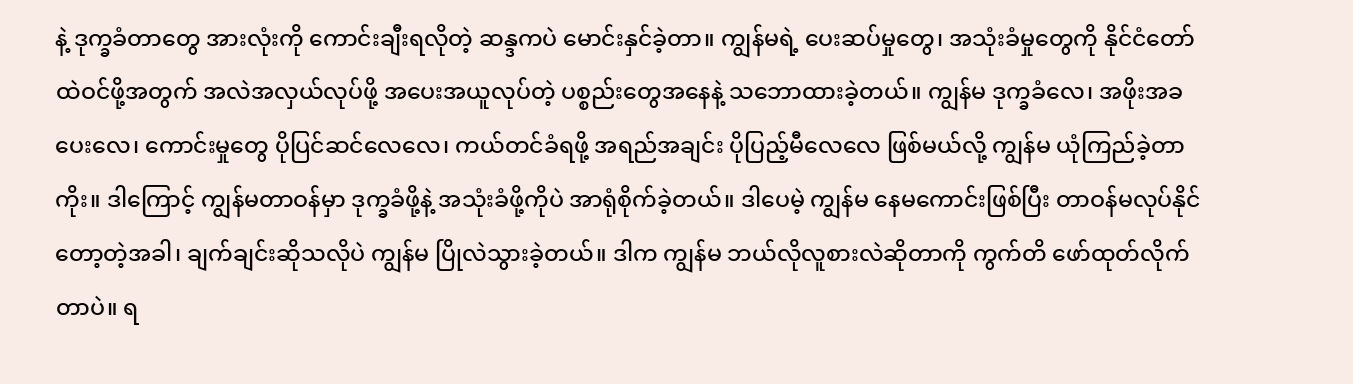နဲ့ ဒုက္ခခံတာတွေ အားလုံးကို ကောင်းချီးရလိုတဲ့ ဆန္ဒကပဲ မောင်းနှင်ခဲ့တာ။ ကျွန်မရဲ့ ပေးဆပ်မှုတွေ၊ အသုံးခံမှုတွေကို နိုင်ငံတော်ထဲဝင်ဖို့အတွက် အလဲအလှယ်လုပ်ဖို့ အပေးအယူလုပ်တဲ့ ပစ္စည်းတွေအနေနဲ့ သဘောထားခဲ့တယ်။ ကျွန်မ ဒုက္ခခံလေ၊ အဖိုးအခပေးလေ၊ ကောင်းမှုတွေ ပိုပြင်ဆင်လေလေ၊ ကယ်တင်ခံရဖို့ အရည်အချင်း ပိုပြည့်မီလေလေ ဖြစ်မယ်လို့ ကျွန်မ ယုံကြည်ခဲ့တာကိုး။ ဒါကြောင့် ကျွန်မတာဝန်မှာ ဒုက္ခခံဖို့နဲ့ အသုံးခံဖို့ကိုပဲ အာရုံစိုက်ခဲ့တယ်။ ဒါပေမဲ့ ကျွန်မ နေမကောင်းဖြစ်ပြီး တာဝန်မလုပ်နိုင်တော့တဲ့အခါ၊ ချက်ချင်းဆိုသလိုပဲ ကျွန်မ ပြိုလဲသွားခဲ့တယ်။ ဒါက ကျွန်မ ဘယ်လိုလူစားလဲဆိုတာကို ကွက်တိ ဖော်ထုတ်လိုက်တာပဲ။ ရ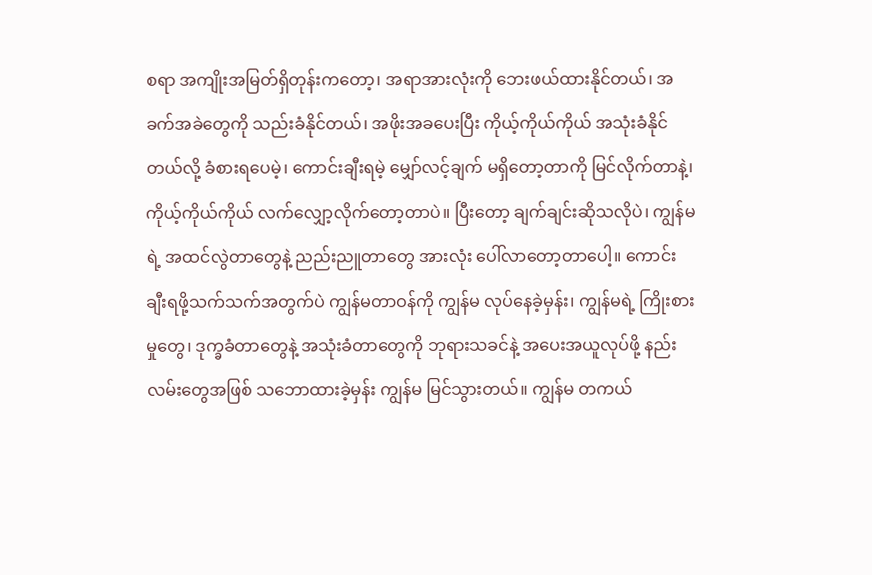စရာ အကျိုးအမြတ်ရှိတုန်းကတော့၊ အရာအားလုံးကို ဘေးဖယ်ထားနိုင်တယ်၊ အခက်အခဲတွေကို သည်းခံနိုင်တယ်၊ အဖိုးအခပေးပြီး ကိုယ့်ကိုယ်ကိုယ် အသုံးခံနိုင်တယ်လို့ ခံစားရပေမဲ့၊ ကောင်းချီးရမဲ့ မျှော်လင့်ချက် မရှိတော့တာကို မြင်လိုက်တာနဲ့၊ ကိုယ့်ကိုယ်ကိုယ် လက်လျှော့လိုက်တော့တာပဲ။ ပြီးတော့ ချက်ချင်းဆိုသလိုပဲ၊ ကျွန်မရဲ့ အထင်လွဲတာတွေနဲ့ ညည်းညူတာတွေ အားလုံး ပေါ်လာတော့တာပေါ့။ ကောင်းချီးရဖို့သက်သက်အတွက်ပဲ ကျွန်မတာဝန်ကို ကျွန်မ လုပ်နေခဲ့မှန်း၊ ကျွန်မရဲ့ ကြိုးစားမှုတွေ၊ ဒုက္ခခံတာတွေနဲ့ အသုံးခံတာတွေကို ဘုရားသခင်နဲ့ အပေးအယူလုပ်ဖို့ နည်းလမ်းတွေအဖြစ် သဘောထားခဲ့မှန်း ကျွန်မ မြင်သွားတယ်။ ကျွန်မ တကယ်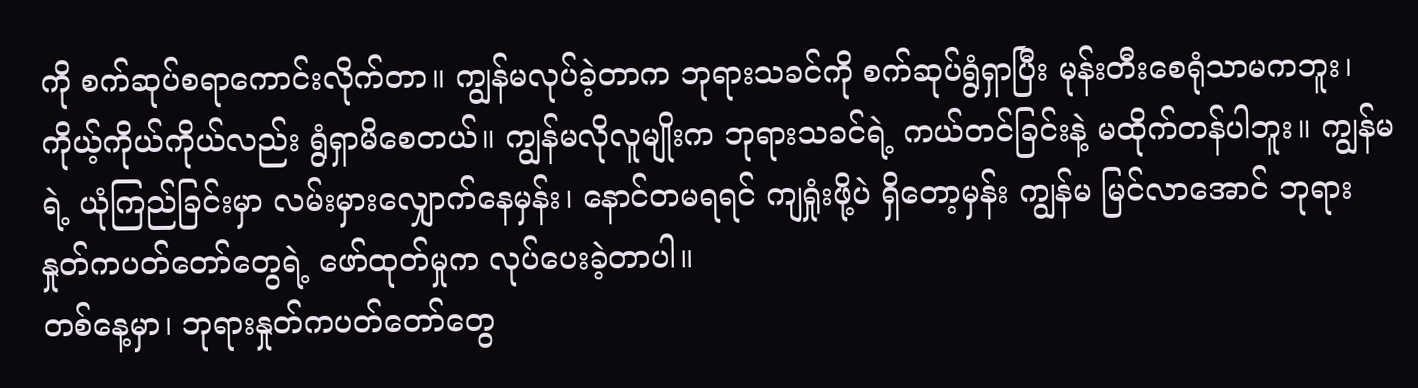ကို စက်ဆုပ်စရာကောင်းလိုက်တာ။ ကျွန်မလုပ်ခဲ့တာက ဘုရားသခင်ကို စက်ဆုပ်ရွံရှာပြီး မုန်းတီးစေရုံသာမကဘူး၊ ကိုယ့်ကိုယ်ကိုယ်လည်း ရွံရှာမိစေတယ်။ ကျွန်မလိုလူမျိုးက ဘုရားသခင်ရဲ့ ကယ်တင်ခြင်းနဲ့ မထိုက်တန်ပါဘူး။ ကျွန်မရဲ့ ယုံကြည်ခြင်းမှာ လမ်းမှားလျှောက်နေမှန်း၊ နောင်တမရရင် ကျရှုံးဖို့ပဲ ရှိတော့မှန်း ကျွန်မ မြင်လာအောင် ဘုရားနှုတ်ကပတ်တော်တွေရဲ့ ဖော်ထုတ်မှုက လုပ်ပေးခဲ့တာပါ။
တစ်နေ့မှာ၊ ဘုရားနှုတ်ကပတ်တော်တွေ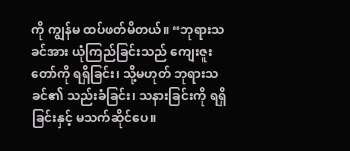ကို ကျွန်မ ထပ်ဖတ်မိတယ်။ “ဘုရားသခင်အား ယုံကြည်ခြင်းသည် ကျေးဇူးတော်ကို ရရှိခြင်း၊ သို့မဟုတ် ဘုရားသခင်၏ သည်းခံခြင်း၊ သနားခြင်းကို ရရှိခြင်းနှင့် မသက်ဆိုင်ပေ။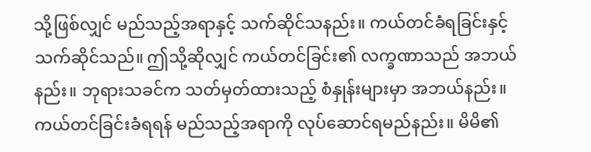သို့ဖြစ်လျှင် မည်သည့်အရာနှင့် သက်ဆိုင်သနည်း။ ကယ်တင်ခံရခြင်းနှင့် သက်ဆိုင်သည်။ ဤသို့ဆိုလျှင် ကယ်တင်ခြင်း၏ လက္ခဏာသည် အဘယ်နည်း။ ဘုရားသခင်က သတ်မှတ်ထားသည့် စံနှုန်းများမှာ အဘယ်နည်း။ ကယ်တင်ခြင်းခံရရန် မည်သည့်အရာကို လုပ်ဆောင်ရမည်နည်း။ မိမိ၏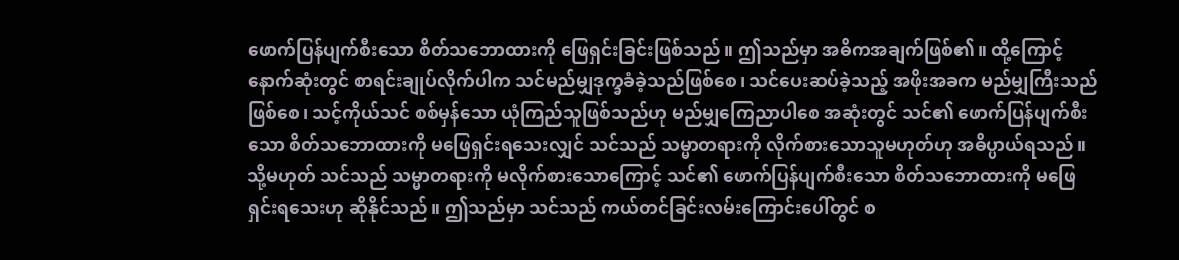ဖောက်ပြန်ပျက်စီးသော စိတ်သဘောထားကို ဖြေရှင်းခြင်းဖြစ်သည်။ ဤသည်မှာ အဓိကအချက်ဖြစ်၏။ ထို့ကြောင့် နောက်ဆုံးတွင် စာရင်းချုပ်လိုက်ပါက သင်မည်မျှဒုက္ခခံခဲ့သည်ဖြစ်စေ၊ သင်ပေးဆပ်ခဲ့သည့် အဖိုးအခက မည်မျှကြီးသည်ဖြစ်စေ၊ သင့်ကိုယ်သင် စစ်မှန်သော ယုံကြည်သူဖြစ်သည်ဟု မည်မျှကြေညာပါစေ အဆုံးတွင် သင်၏ ဖောက်ပြန်ပျက်စီးသော စိတ်သဘောထားကို မဖြေရှင်းရသေးလျှင် သင်သည် သမ္မာတရားကို လိုက်စားသောသူမဟုတ်ဟု အဓိပ္ပာယ်ရသည်။ သို့မဟုတ် သင်သည် သမ္မာတရားကို မလိုက်စားသောကြောင့် သင်၏ ဖောက်ပြန်ပျက်စီးသော စိတ်သဘောထားကို မဖြေရှင်းရသေးဟု ဆိုနိုင်သည်။ ဤသည်မှာ သင်သည် ကယ်တင်ခြင်းလမ်းကြောင်းပေါ်တွင် စ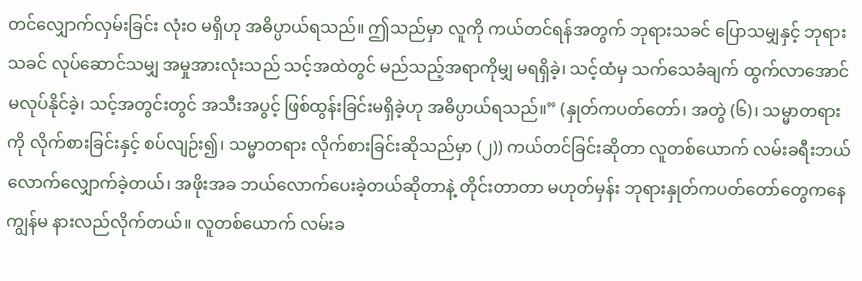တင်လျှောက်လှမ်းခြင်း လုံးဝ မရှိဟု အဓိပ္ပာယ်ရသည်။ ဤသည်မှာ လူကို ကယ်တင်ရန်အတွက် ဘုရားသခင် ပြောသမျှနှင့် ဘုရားသခင် လုပ်ဆောင်သမျှ အမှုအားလုံးသည် သင့်အထဲတွင် မည်သည့်အရာကိုမျှ မရရှိခဲ့၊ သင့်ထံမှ သက်သေခံချက် ထွက်လာအောင် မလုပ်နိုင်ခဲ့၊ သင့်အတွင်းတွင် အသီးအပွင့် ဖြစ်ထွန်းခြင်းမရှိခဲ့ဟု အဓိပ္ပာယ်ရသည်။” (နှုတ်ကပတ်တော်၊ အတွဲ (၆)၊ သမ္မာတရားကို လိုက်စားခြင်းနှင့် စပ်လျဉ်း၍၊ သမ္မာတရား လိုက်စားခြင်းဆိုသည်မှာ (၂)) ကယ်တင်ခြင်းဆိုတာ လူတစ်ယောက် လမ်းခရီးဘယ်လောက်လျှောက်ခဲ့တယ်၊ အဖိုးအခ ဘယ်လောက်ပေးခဲ့တယ်ဆိုတာနဲ့ တိုင်းတာတာ မဟုတ်မှန်း ဘုရားနှုတ်ကပတ်တော်တွေကနေ ကျွန်မ နားလည်လိုက်တယ်။ လူတစ်ယောက် လမ်းခ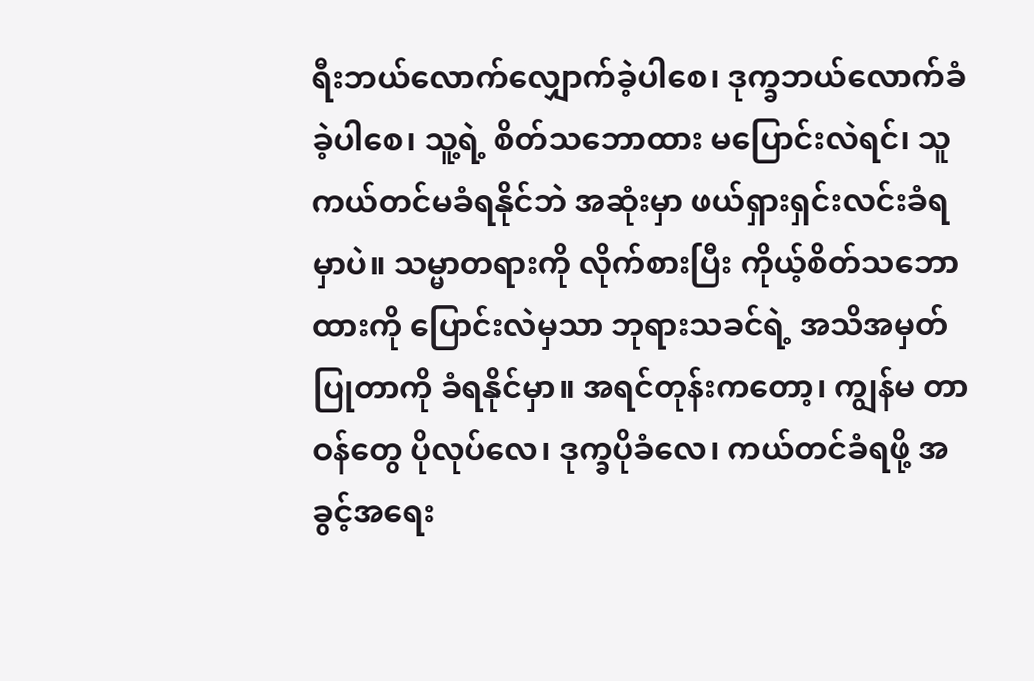ရီးဘယ်လောက်လျှောက်ခဲ့ပါစေ၊ ဒုက္ခဘယ်လောက်ခံခဲ့ပါစေ၊ သူ့ရဲ့ စိတ်သဘောထား မပြောင်းလဲရင်၊ သူ ကယ်တင်မခံရနိုင်ဘဲ အဆုံးမှာ ဖယ်ရှားရှင်းလင်းခံရမှာပဲ။ သမ္မာတရားကို လိုက်စားပြီး ကိုယ့်စိတ်သဘောထားကို ပြောင်းလဲမှသာ ဘုရားသခင်ရဲ့ အသိအမှတ်ပြုတာကို ခံရနိုင်မှာ။ အရင်တုန်းကတော့၊ ကျွန်မ တာဝန်တွေ ပိုလုပ်လေ၊ ဒုက္ခပိုခံလေ၊ ကယ်တင်ခံရဖို့ အခွင့်အရေး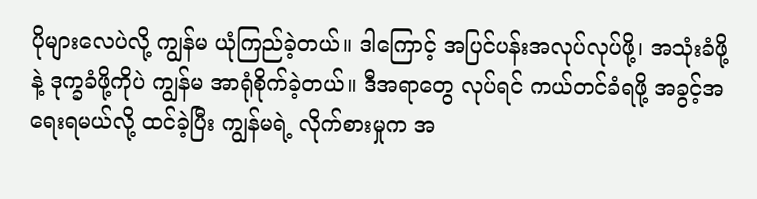ပိုများလေပဲလို့ ကျွန်မ ယုံကြည်ခဲ့တယ်။ ဒါကြောင့် အပြင်ပန်းအလုပ်လုပ်ဖို့၊ အသုံးခံဖို့နဲ့ ဒုက္ခခံဖို့ကိုပဲ ကျွန်မ အာရုံစိုက်ခဲ့တယ်။ ဒီအရာတွေ လုပ်ရင် ကယ်တင်ခံရဖို့ အခွင့်အရေးရမယ်လို့ ထင်ခဲ့ပြီး ကျွန်မရဲ့ လိုက်စားမှုက အ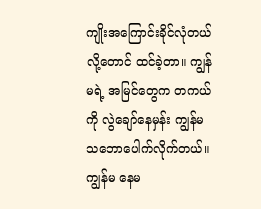ကျိုးအကြောင်းခိုင်လုံတယ်လို့တောင် ထင်ခဲ့တာ။ ကျွန်မရဲ့ အမြင်တွေက တကယ်ကို လွဲချော်နေမှန်း ကျွန်မ သဘောပေါက်လိုက်တယ်။ ကျွန်မ နေမ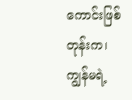ကောင်းဖြစ်တုန်းက၊ ကျွန်မရဲ့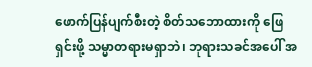ဖောက်ပြန်ပျက်စီးတဲ့ စိတ်သဘောထားကို ဖြေရှင်းဖို့ သမ္မာတရားမရှာဘဲ၊ ဘုရားသခင်အပေါ် အ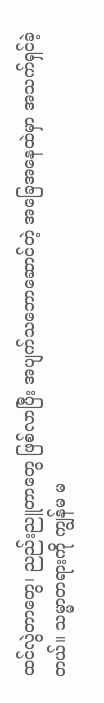ထင်လွဲတာတွေ၊ ညည်းညူတာတွေ ဖြစ်လာပြီး အပျက်သဘောဆောင်တဲ့ အခြေအနေထဲမှာ အသက်ရှင်ခဲ့တယ်။ သမ္မာတရားကို ကျွန်မ မ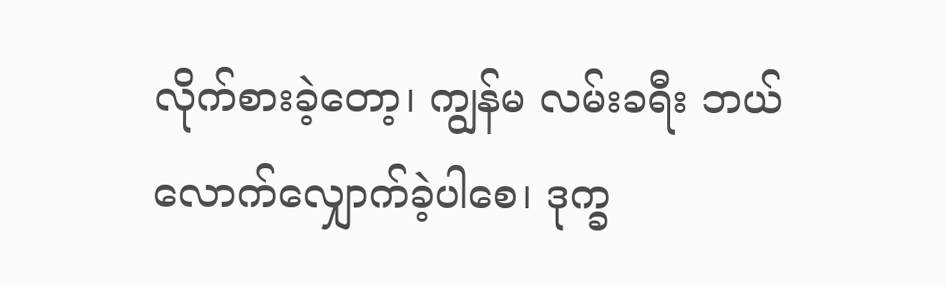လိုက်စားခဲ့တော့၊ ကျွန်မ လမ်းခရီး ဘယ်လောက်လျှောက်ခဲ့ပါစေ၊ ဒုက္ခ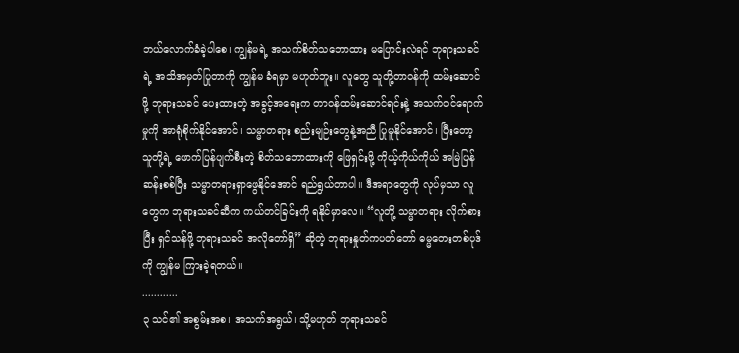ဘယ်လောက်ခံခဲ့ပါစေ၊ ကျွန်မရဲ့ အသက်စိတ်သဘောထား မပြောင်းလဲရင် ဘုရားသခင်ရဲ့ အသိအမှတ်ပြုတာကို ကျွန်မ ခံရမှာ မဟုတ်ဘူး။ လူတွေ သူတို့တာဝန်ကို ထမ်းဆောင်ဖို့ ဘုရားသခင် ပေးထားတဲ့ အခွင့်အရေးက တာဝန်ထမ်းဆောင်ရင်းနဲ့ အသက်ဝင်ရောက်မှုကို အာရုံစိုက်နိုင်အောင်၊ သမ္မာတရား စည်းမျဉ်းတွေနဲ့အညီ ပြုမူနိုင်အောင်၊ ပြီးတော့ သူတို့ရဲ့ ဖောက်ပြန်ပျက်စီးတဲ့ စိတ်သဘောထားကို ဖြေရှင်းဖို့ ကိုယ့်ကိုယ်ကိုယ် အမြဲပြန်ဆန်းစစ်ပြီး သမ္မာတရားရှာဖွေနိုင်အောင် ရည်ရွယ်တာပါ။ ဒီအရာတွေကို လုပ်မှသာ လူတွေက ဘုရားသခင်ဆီက ကယ်တင်ခြင်းကို ရနိုင်မှာလေ။ “လူတို့ သမ္မာတရား လိုက်စားပြီး ရှင်သန်ဖို့ ဘုရားသခင် အလိုတော်ရှိ” ဆိုတဲ့ ဘုရားနှုတ်ကပတ်တော် ဓမ္မတေးတစ်ပုဒ်ကို ကျွန်မ ကြားခဲ့ရတယ်။
............
၃ သင်၏ အစွမ်းအစ၊ အသက်အရွယ်၊ သို့မဟုတ် ဘုရားသခင်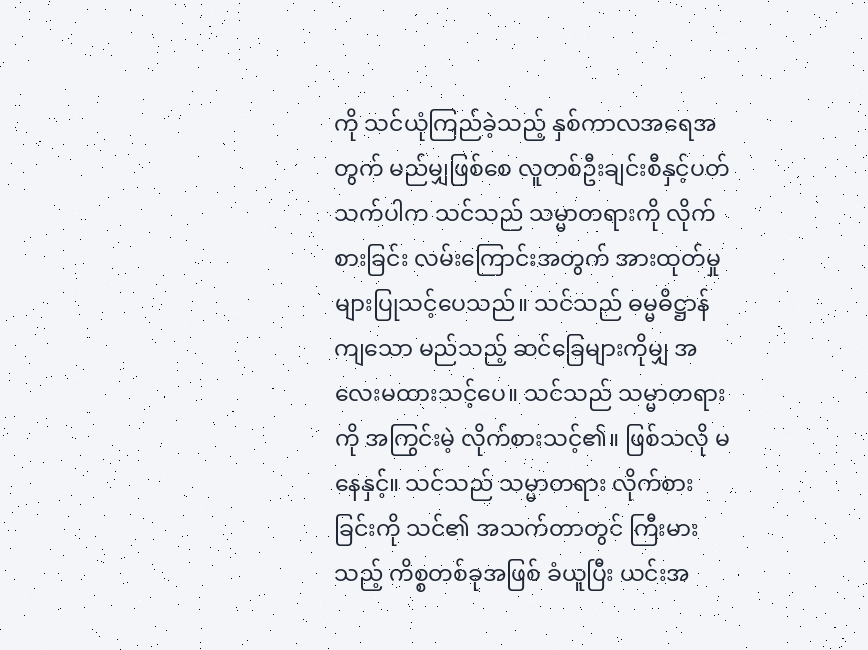ကို သင်ယုံကြည်ခဲ့သည့် နှစ်ကာလအရေအတွက် မည်မျှဖြစ်စေ လူတစ်ဦးချင်းစီနှင့်ပတ်သက်ပါက သင်သည် သမ္မာတရားကို လိုက်စားခြင်း လမ်းကြောင်းအတွက် အားထုတ်မှုများပြုသင့်ပေသည်။ သင်သည် ဓမ္မဓိဋ္ဌာန်ကျသော မည်သည့် ဆင်ခြေများကိုမျှ အလေးမထားသင့်ပေ။ သင်သည် သမ္မာတရားကို အကြွင်းမဲ့ လိုက်စားသင့်၏။ ဖြစ်သလို မနေနှင့်။ သင်သည် သမ္မာတရား လိုက်စားခြင်းကို သင်၏ အသက်တာတွင် ကြီးမားသည့် ကိစ္စတစ်ခုအဖြစ် ခံယူပြီး ယင်းအ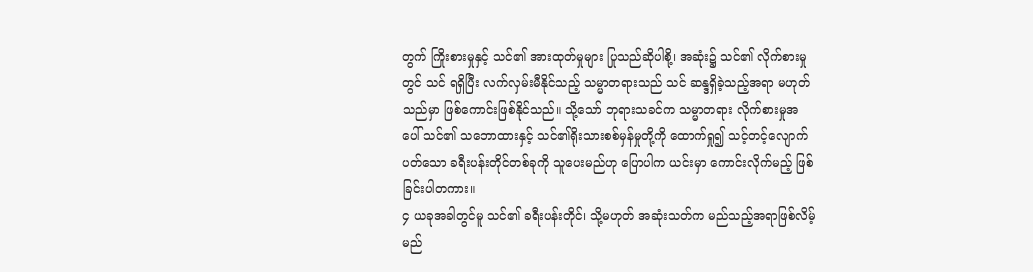တွက် ကြိုးစားမှုနှင့် သင်၏ အားထုတ်မှုများ ပြုသည်ဆိုပါစို့၊ အဆုံး၌ သင်၏ လိုက်စားမှုတွင် သင် ရရှိပြီး လက်လှမ်းမီနိုင်သည့် သမ္မာတရားသည် သင် ဆန္ဒရှိခဲ့သည့်အရာ မဟုတ်သည်မှာ ဖြစ်ကောင်းဖြစ်နိုင်သည်။ သို့သော် ဘုရားသခင်က သမ္မာတရား လိုက်စားမှုအပေါ် သင်၏ သဘောထားနှင့် သင်၏ရိုးသားစစ်မှန်မှုတို့ကို ထောက်ရှု၍ သင့်တင့်လျောက်ပတ်သော ခရီးပန်းတိုင်တစ်ခုကို သူပေးမည်ဟု ပြောပါက ယင်းမှာ ကောင်းလိုက်မည့် ဖြစ်ခြင်းပါတကား။
၄ ယခုအခါတွင်မူ သင်၏ ခရီးပန်းတိုင်၊ သို့မဟုတ် အဆုံးသတ်က မည်သည့်အရာဖြစ်လိမ့်မည်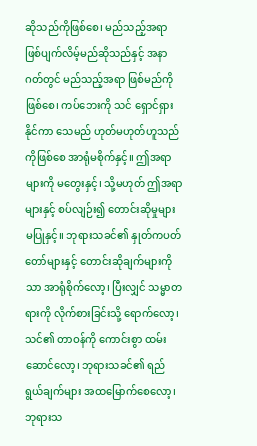ဆိုသည်ကိုဖြစ်စေ၊ မည်သည့်အရာ ဖြစ်ပျက်လိမ့်မည်ဆိုသည်နှင့် အနာဂတ်တွင် မည်သည့်အရာ ဖြစ်မည်ကိုဖြစ်စေ၊ ကပ်ဘေးကို သင် ရှောင်ရှားနိုင်ကာ သေမည် ဟုတ်မဟုတ်ဟူသည်ကိုဖြစ်စေ အာရုံမစိုက်နှင့်။ ဤအရာများကို မတွေးနှင့်၊ သို့မဟုတ် ဤအရာများနှင့် စပ်လျဉ်း၍ တောင်းဆိုမှုများ မပြုနှင့်။ ဘုရားသခင်၏ နှုတ်ကပတ်တော်များနှင့် တောင်းဆိုချက်များကိုသာ အာရုံစိုက်လော့၊ ပြီးလျှင် သမ္မာတရားကို လိုက်စားခြင်းသို့ ရောက်လော့၊ သင်၏ တာဝန်ကို ကောင်းစွာ ထမ်းဆောင်လော့၊ ဘုရားသခင်၏ ရည်ရွယ်ချက်များ အထမြောက်စေလော့၊ ဘုရားသ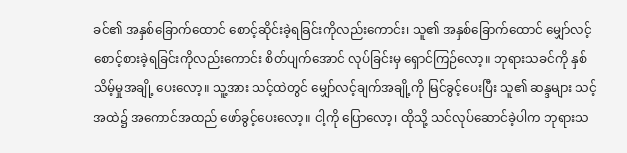ခင်၏ အနှစ်ခြောက်ထောင် စောင့်ဆိုင်းခဲ့ရခြင်းကိုလည်းကောင်း၊ သူ၏ အနှစ်ခြောက်ထောင် မျှော်လင့်စောင့်စားခဲ့ရခြင်းကိုလည်းကောင်း စိတ်ပျက်အောင် လုပ်ခြင်းမှ ရှောင်ကြဉ်လော့။ ဘုရားသခင်ကို နှစ်သိမ့်မှုအချို့ ပေးလော့။ သူ့အား သင့်ထဲတွင် မျှော်လင့်ချက်အချို့ကို မြင်ခွင့်ပေးပြီး သူ၏ ဆန္ဒများ သင့်အထဲ၌ အကောင်အထည် ဖော်ခွင့်ပေးလော့။ ငါ့ကို ပြောလော့၊ ထိုသို့ သင်လုပ်ဆောင်ခဲ့ပါက ဘုရားသ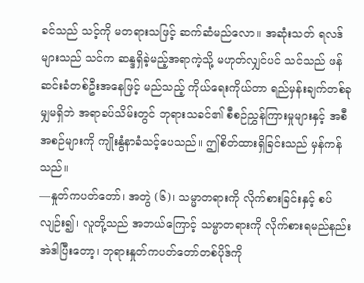ခင်သည် သင့်ကို မတရားသဖြင့် ဆက်ဆံမည်လော။ အဆုံးသတ် ရလဒ်များသည် သင်က ဆန္ဒရှိခဲ့မည့်အရာကဲ့သို့ မဟုတ်လျှင်ပင် သင်သည် ဖန်ဆင်းခံတစ်ဦးအနေဖြင့် မည်သည့် ကိုယ်ရေးကိုယ်တာ ရည်မှန်းချက်တစ်ခုမျှမရှိဘဲ အရာခပ်သိမ်းတွင် ဘုရားသခင်၏ စီစဉ်ညွှန်ကြားမှုများနှင့် အစီအစဉ်များကို ကျိုးနွံနာခံသင့်ပေသည်။ ဤစိတ်ထားရှိခြင်းသည် မှန်ကန်သည်။
—နှုတ်ကပတ်တော်၊ အတွဲ (၆)၊ သမ္မာတရားကို လိုက်စားခြင်းနှင့် စပ်လျဉ်း၍၊ လူတို့သည် အဘယ်ကြောင့် သမ္မာတရားကို လိုက်စားရမည်နည်း
အဲဒါပြီးတော့၊ ဘုရားနှုတ်ကပတ်တော်တစ်ပိုဒ်ကို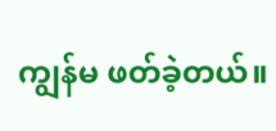ကျွန်မ ဖတ်ခဲ့တယ်။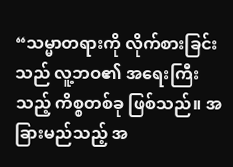“သမ္မာတရားကို လိုက်စားခြင်းသည် လူ့ဘဝ၏ အရေးကြီးသည့် ကိစ္စတစ်ခု ဖြစ်သည်။ အခြားမည်သည့် အ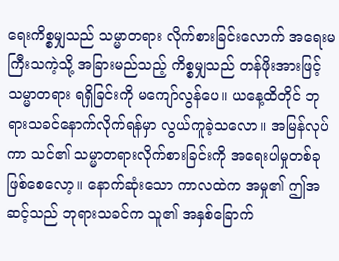ရေးကိစ္စမျှသည် သမ္မာတရား လိုက်စားခြင်းလောက် အရေးမကြီးသကဲ့သို့ အခြားမည်သည့် ကိစ္စမျှသည် တန်ဖိုးအားဖြင့် သမ္မာတရား ရရှိခြင်းကို မကျော်လွန်ပေ။ ယနေ့ထိတိုင် ဘုရားသခင်နောက်လိုက်ရန်မှာ လွယ်ကူခဲ့သလော။ အမြန်လုပ်ကာ သင်၏ သမ္မာတရားလိုက်စားခြင်းကို အရေးပါမှုတစ်ခု ဖြစ်စေလော့။ နောက်ဆုံးသော ကာလထဲက အမှု၏ ဤအဆင့်သည် ဘုရားသခင်က သူ၏ အနှစ်ခြောက်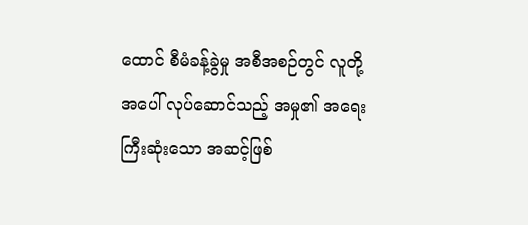ထောင် စီမံခန့်ခွဲမှု အစီအစဉ်တွင် လူတို့အပေါ် လုပ်ဆောင်သည့် အမှု၏ အရေးကြီးဆုံးသော အဆင့်ဖြစ်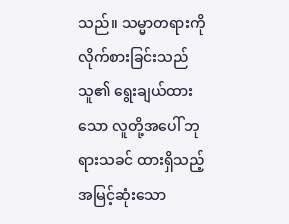သည်။ သမ္မာတရားကို လိုက်စားခြင်းသည် သူ၏ ရွေးချယ်ထားသော လူတို့အပေါ် ဘုရားသခင် ထားရှိသည့် အမြင့်ဆုံးသော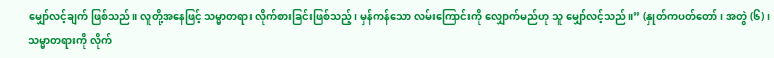မျှော်လင့်ချက် ဖြစ်သည်။ လူတို့အနေဖြင့် သမ္မာတရား လိုက်စားခြင်းဖြစ်သည့်၊ မှန်ကန်သော လမ်းကြောင်းကို လျှောက်မည်ဟု သူ မျှော်လင့်သည်။” (နှုတ်ကပတ်တော်၊ အတွဲ (၆)၊ သမ္မာတရားကို လိုက်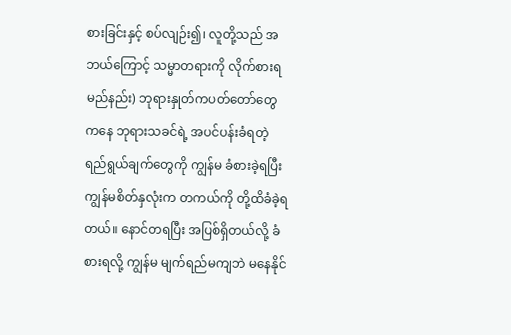စားခြင်းနှင့် စပ်လျဉ်း၍၊ လူတို့သည် အဘယ်ကြောင့် သမ္မာတရားကို လိုက်စားရမည်နည်း) ဘုရားနှုတ်ကပတ်တော်တွေကနေ ဘုရားသခင်ရဲ့ အပင်ပန်းခံရတဲ့ ရည်ရွယ်ချက်တွေကို ကျွန်မ ခံစားခဲ့ရပြီး ကျွန်မစိတ်နှလုံးက တကယ်ကို တို့ထိခံခဲ့ရတယ်။ နောင်တရပြီး အပြစ်ရှိတယ်လို့ ခံစားရလို့ ကျွန်မ မျက်ရည်မကျဘဲ မနေနိုင်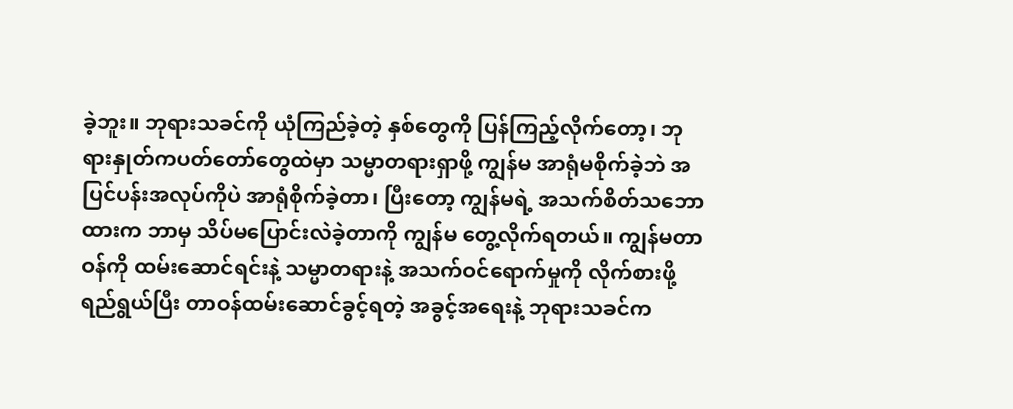ခဲ့ဘူး။ ဘုရားသခင်ကို ယုံကြည်ခဲ့တဲ့ နှစ်တွေကို ပြန်ကြည့်လိုက်တော့၊ ဘုရားနှုတ်ကပတ်တော်တွေထဲမှာ သမ္မာတရားရှာဖို့ ကျွန်မ အာရုံမစိုက်ခဲ့ဘဲ အပြင်ပန်းအလုပ်ကိုပဲ အာရုံစိုက်ခဲ့တာ၊ ပြီးတော့ ကျွန်မရဲ့ အသက်စိတ်သဘောထားက ဘာမှ သိပ်မပြောင်းလဲခဲ့တာကို ကျွန်မ တွေ့လိုက်ရတယ်။ ကျွန်မတာဝန်ကို ထမ်းဆောင်ရင်းနဲ့ သမ္မာတရားနဲ့ အသက်ဝင်ရောက်မှုကို လိုက်စားဖို့ ရည်ရွယ်ပြီး တာဝန်ထမ်းဆောင်ခွင့်ရတဲ့ အခွင့်အရေးနဲ့ ဘုရားသခင်က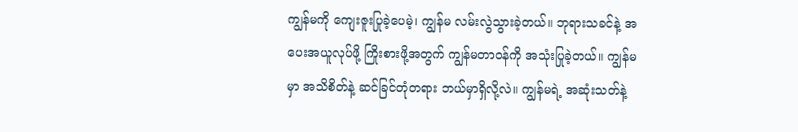ကျွန်မကို ကျေးဇူးပြုခဲ့ပေမဲ့၊ ကျွန်မ လမ်းလွဲသွားခဲ့တယ်။ ဘုရားသခင်နဲ့ အပေးအယူလုပ်ဖို့ ကြိုးစားဖို့အတွက် ကျွန်မတာဝန်ကို အသုံးပြုခဲ့တယ်။ ကျွန်မမှာ အသိစိတ်နဲ့ ဆင်ခြင်တုံတရား ဘယ်မှာရှိလို့လဲ။ ကျွန်မရဲ့ အဆုံးသတ်နဲ့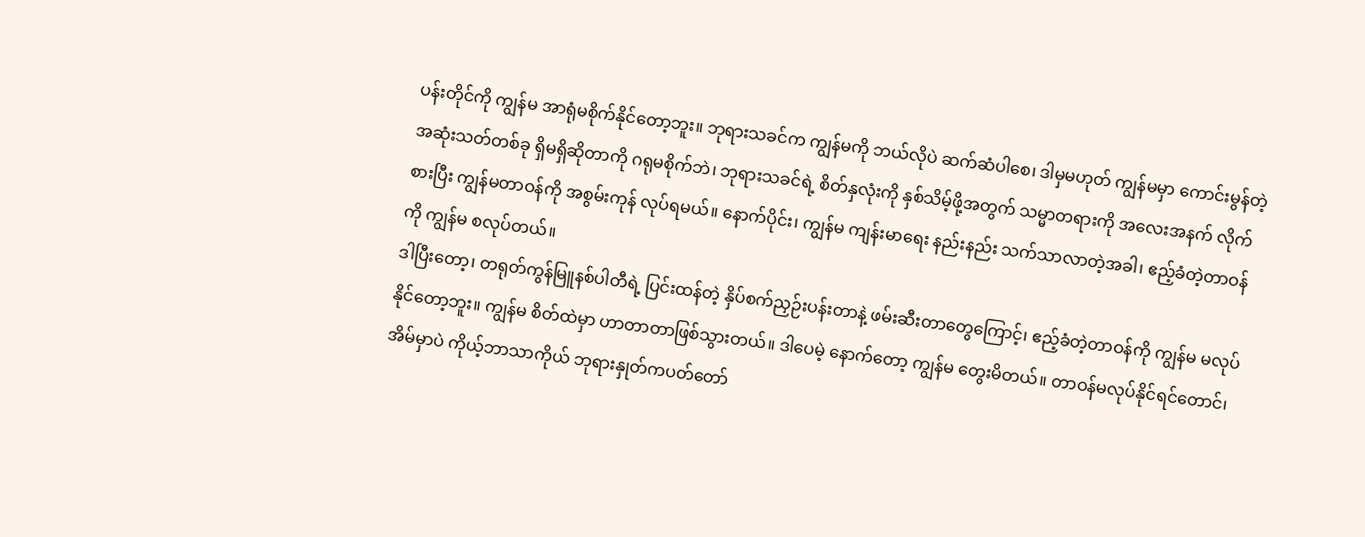ပန်းတိုင်ကို ကျွန်မ အာရုံမစိုက်နိုင်တော့ဘူး။ ဘုရားသခင်က ကျွန်မကို ဘယ်လိုပဲ ဆက်ဆံပါစေ၊ ဒါမှမဟုတ် ကျွန်မမှာ ကောင်းမွန်တဲ့ အဆုံးသတ်တစ်ခု ရှိမရှိဆိုတာကို ဂရုမစိုက်ဘဲ၊ ဘုရားသခင်ရဲ့ စိတ်နှလုံးကို နှစ်သိမ့်ဖို့အတွက် သမ္မာတရားကို အလေးအနက် လိုက်စားပြီး ကျွန်မတာဝန်ကို အစွမ်းကုန် လုပ်ရမယ်။ နောက်ပိုင်း၊ ကျွန်မ ကျန်းမာရေး နည်းနည်း သက်သာလာတဲ့အခါ၊ ဧည့်ခံတဲ့တာဝန်ကို ကျွန်မ စလုပ်တယ်။
ဒါပြီးတော့၊ တရုတ်ကွန်မြူနစ်ပါတီရဲ့ ပြင်းထန်တဲ့ နှိပ်စက်ညှဉ်းပန်းတာနဲ့ ဖမ်းဆီးတာတွေကြောင့်၊ ဧည့်ခံတဲ့တာဝန်ကို ကျွန်မ မလုပ်နိုင်တော့ဘူး။ ကျွန်မ စိတ်ထဲမှာ ဟာတာတာဖြစ်သွားတယ်။ ဒါပေမဲ့ နောက်တော့ ကျွန်မ တွေးမိတယ်။ တာဝန်မလုပ်နိုင်ရင်တောင်၊ အိမ်မှာပဲ ကိုယ့်ဘာသာကိုယ် ဘုရားနှုတ်ကပတ်တော်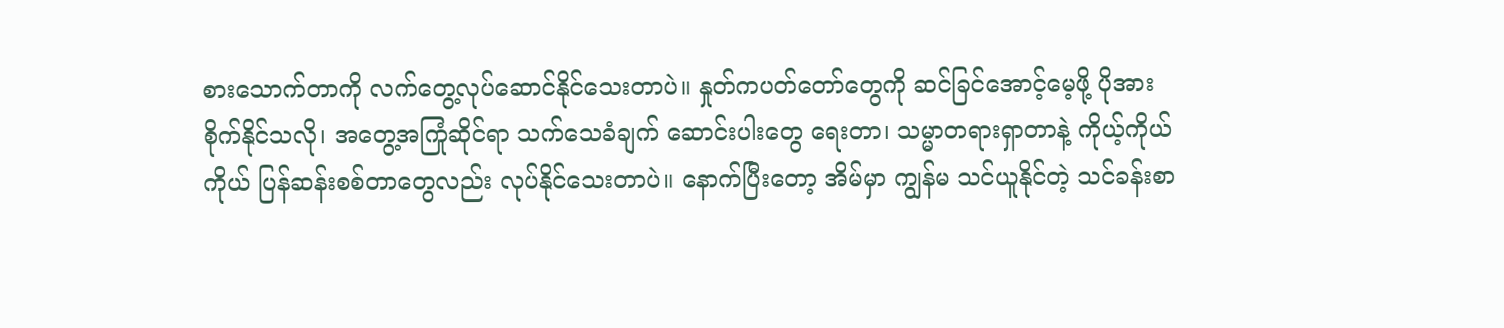စားသောက်တာကို လက်တွေ့လုပ်ဆောင်နိုင်သေးတာပဲ။ နှုတ်ကပတ်တော်တွေကို ဆင်ခြင်အောင့်မေ့ဖို့ ပိုအားစိုက်နိုင်သလို၊ အတွေ့အကြုံဆိုင်ရာ သက်သေခံချက် ဆောင်းပါးတွေ ရေးတာ၊ သမ္မာတရားရှာတာနဲ့ ကိုယ့်ကိုယ်ကိုယ် ပြန်ဆန်းစစ်တာတွေလည်း လုပ်နိုင်သေးတာပဲ။ နောက်ပြီးတော့ အိမ်မှာ ကျွန်မ သင်ယူနိုင်တဲ့ သင်ခန်းစာ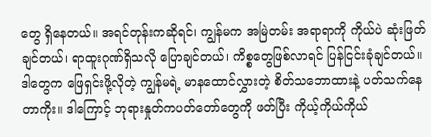တွေ ရှိနေတယ်။ အရင်တုန်းကဆိုရင်၊ ကျွန်မက အမြဲတမ်း အရာရာကို ကိုယ်ပဲ ဆုံးဖြတ်ချင်တယ်၊ ရာထူးဂုဏ်ရှိသလို ပြောချင်တယ်၊ ကိစ္စတွေဖြစ်လာရင် ပြန်ငြင်းခုံချင်တယ်။ ဒါတွေက ဖြေရှင်းဖို့လိုတဲ့ ကျွန်မရဲ့ မာနထောင်လွှားတဲ့ စိတ်သဘောထားနဲ့ ပတ်သက်နေတာကိုး။ ဒါကြောင့် ဘုရားနှုတ်ကပတ်တော်တွေကို ဖတ်ပြီး ကိုယ့်ကိုယ်ကိုယ်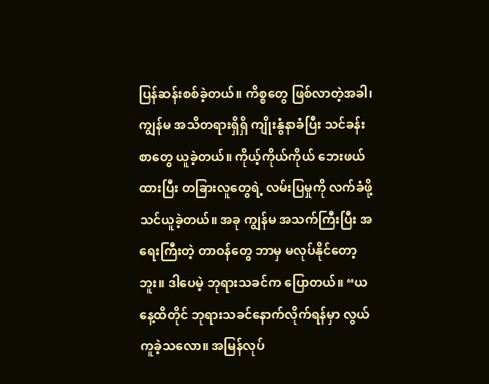ပြန်ဆန်းစစ်ခဲ့တယ်။ ကိစ္စတွေ ဖြစ်လာတဲ့အခါ၊ ကျွန်မ အသိတရားရှိရှိ ကျိုးနွံနာခံပြီး သင်ခန်းစာတွေ ယူခဲ့တယ်။ ကိုယ့်ကိုယ်ကိုယ် ဘေးဖယ်ထားပြီး တခြားလူတွေရဲ့ လမ်းပြမှုကို လက်ခံဖို့ သင်ယူခဲ့တယ်။ အခု ကျွန်မ အသက်ကြီးပြီး အရေးကြီးတဲ့ တာဝန်တွေ ဘာမှ မလုပ်နိုင်တော့ဘူး။ ဒါပေမဲ့ ဘုရားသခင်က ပြောတယ်။ “ယနေ့ထိတိုင် ဘုရားသခင်နောက်လိုက်ရန်မှာ လွယ်ကူခဲ့သလော။ အမြန်လုပ်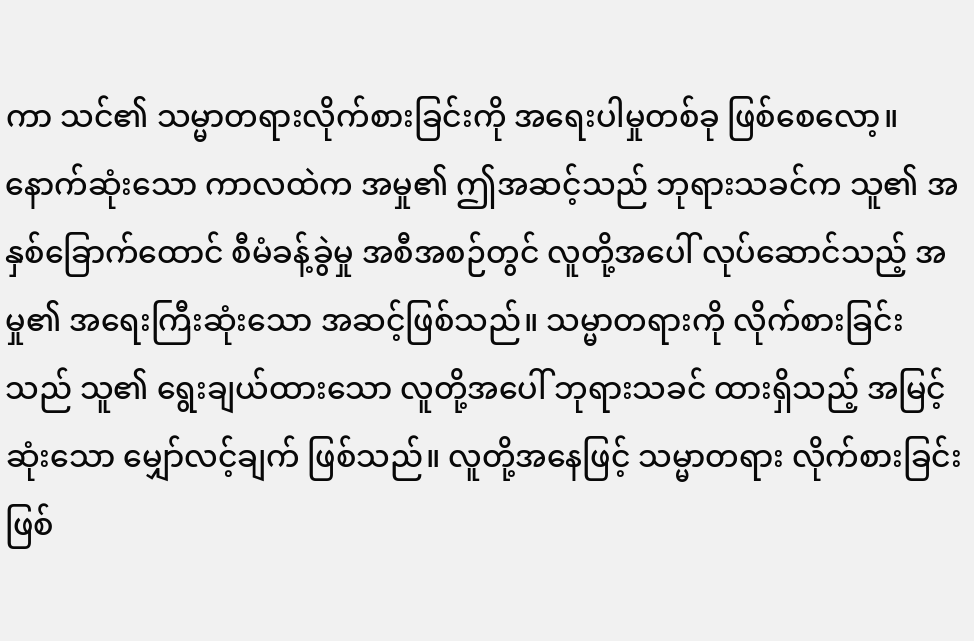ကာ သင်၏ သမ္မာတရားလိုက်စားခြင်းကို အရေးပါမှုတစ်ခု ဖြစ်စေလော့။ နောက်ဆုံးသော ကာလထဲက အမှု၏ ဤအဆင့်သည် ဘုရားသခင်က သူ၏ အနှစ်ခြောက်ထောင် စီမံခန့်ခွဲမှု အစီအစဉ်တွင် လူတို့အပေါ် လုပ်ဆောင်သည့် အမှု၏ အရေးကြီးဆုံးသော အဆင့်ဖြစ်သည်။ သမ္မာတရားကို လိုက်စားခြင်းသည် သူ၏ ရွေးချယ်ထားသော လူတို့အပေါ် ဘုရားသခင် ထားရှိသည့် အမြင့်ဆုံးသော မျှော်လင့်ချက် ဖြစ်သည်။ လူတို့အနေဖြင့် သမ္မာတရား လိုက်စားခြင်းဖြစ်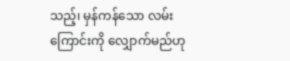သည့်၊ မှန်ကန်သော လမ်းကြောင်းကို လျှောက်မည်ဟု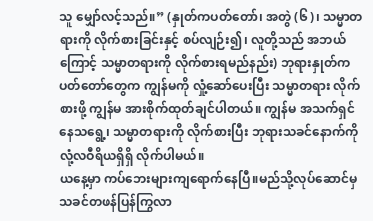သူ မျှော်လင့်သည်။” (နှုတ်ကပတ်တော်၊ အတွဲ (၆)၊ သမ္မာတရားကို လိုက်စားခြင်းနှင့် စပ်လျဉ်း၍၊ လူတို့သည် အဘယ်ကြောင့် သမ္မာတရားကို လိုက်စားရမည်နည်း) ဘုရားနှုတ်ကပတ်တော်တွေက ကျွန်မကို လှုံ့ဆော်ပေးပြီး သမ္မာတရား လိုက်စားဖို့ ကျွန်မ အားစိုက်ထုတ်ချင်ပါတယ်။ ကျွန်မ အသက်ရှင်နေသရွေ့၊ သမ္မာတရားကို လိုက်စားပြီး ဘုရားသခင်နောက်ကို လုံ့လဝီရိယရှိရှိ လိုက်ပါမယ်။
ယနေ့မှာ ကပ်ဘေးများကျရောက်နေပြီ။မည်သို့လုပ်ဆောင်မှ သခင်တဖန်ပြန်ကြွလာ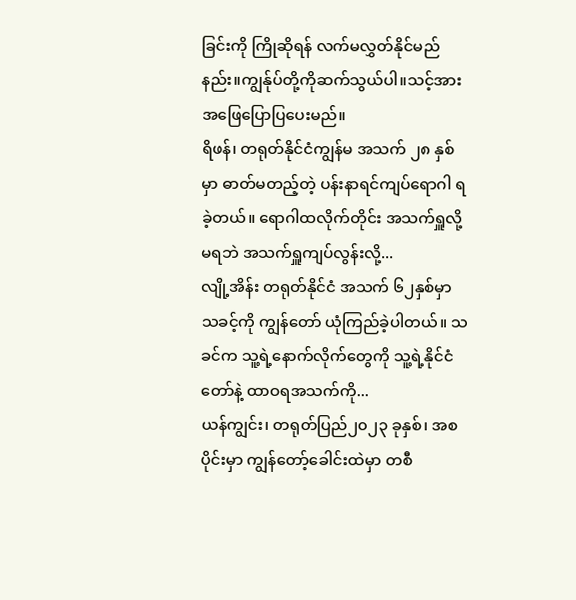ခြင်းကို ကြိုဆိုရန် လက်မလွှတ်နိုင်မည်နည်း။ကျွန်ုပ်တို့ကိုဆက်သွယ်ပါ။သင့်အားအဖြေပြောပြပေးမည်။
ရိဖန်၊ တရုတ်နိုင်ငံကျွန်မ အသက် ၂၈ နှစ်မှာ ဓာတ်မတည့်တဲ့ ပန်းနာရင်ကျပ်ရောဂါ ရခဲ့တယ်။ ရောဂါထလိုက်တိုင်း အသက်ရှူလို့မရဘဲ အသက်ရှူကျပ်လွန်းလို့...
လျို့အိန်း တရုတ်နိုင်ငံ အသက် ၆၂နှစ်မှာ သခင့်ကို ကျွန်တော် ယုံကြည်ခဲ့ပါတယ်။ သခင်က သူ့ရဲ့နောက်လိုက်တွေကို သူ့ရဲ့နိုင်ငံတော်နဲ့ ထာဝရအသက်ကို...
ယန်ကျွင်း၊ တရုတ်ပြည်၂၀၂၃ ခုနှစ်၊ အစပိုင်းမှာ ကျွန်တော့်ခေါင်းထဲမှာ တစီ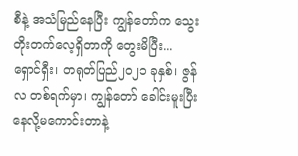စီနဲ့ အသံမြည်နေပြီး ကျွန်တော်က သွေးတိုးတက်လေ့ရှိတာကို တွေးမိပြီး...
ရှောင်ရှီး၊ တရုတ်ပြည်၂၀၂၁ ခုနှစ်၊ ဇွန်လ တစ်ရက်မှာ၊ ကျွန်တော် ခေါင်းမူးပြီး နေလို့မကောင်းတာနဲ့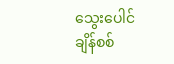သွေးပေါင်ချိန်စစ်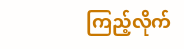ကြည့်လိုက်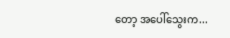တော့ အပေါ်သွေးက...